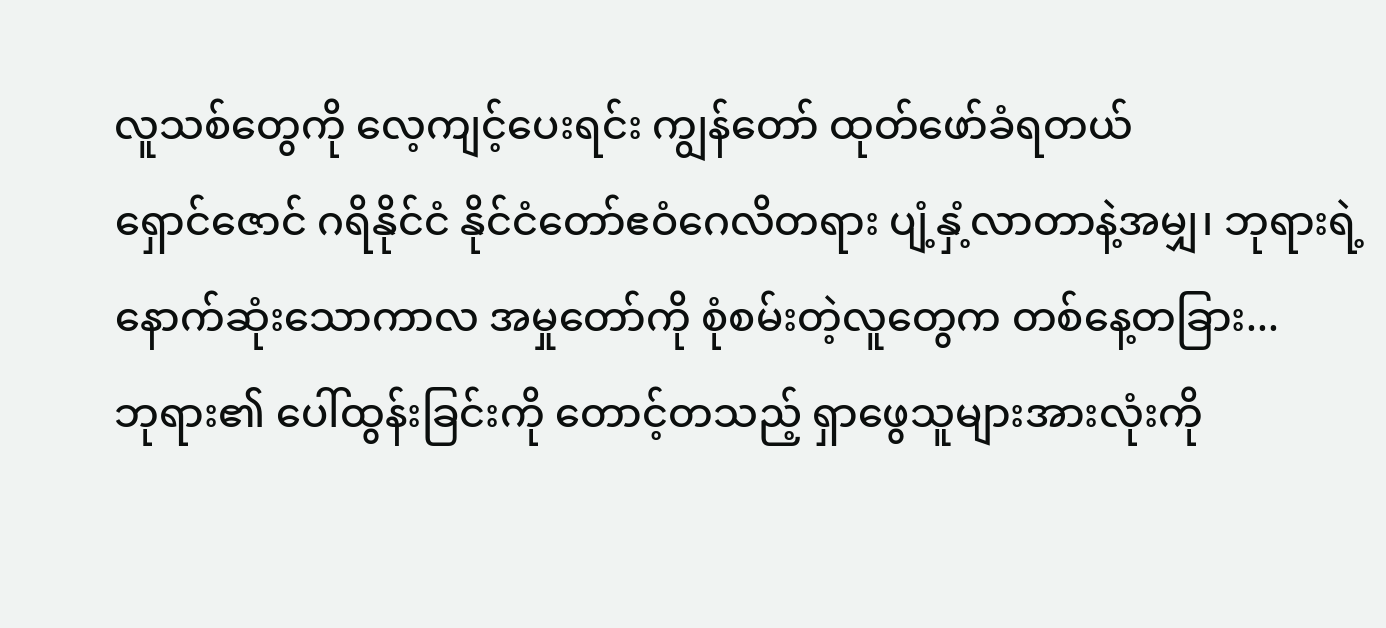လူသစ်တွေကို လေ့ကျင့်ပေးရင်း ကျွန်တော် ထုတ်ဖော်ခံရတယ်
ရှောင်ဇောင် ဂရိနိုင်ငံ နိုင်ငံတော်ဧဝံဂေလိတရား ပျံ့နှံ့လာတာနဲ့အမျှ၊ ဘုရားရဲ့နောက်ဆုံးသောကာလ အမှုတော်ကို စုံစမ်းတဲ့လူတွေက တစ်နေ့တခြား...
ဘုရား၏ ပေါ်ထွန်းခြင်းကို တောင့်တသည့် ရှာဖွေသူများအားလုံးကို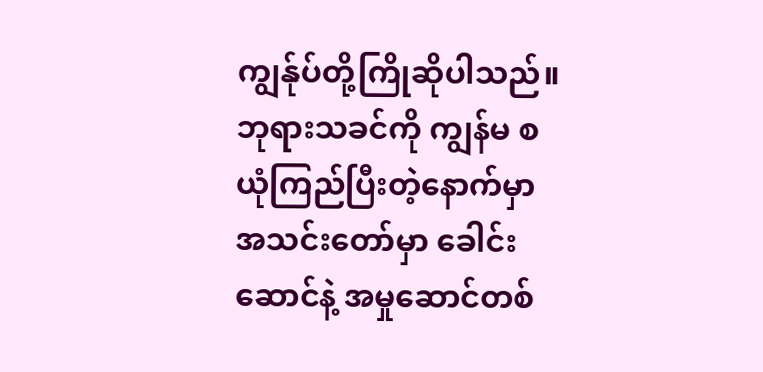ကျွန်ုပ်တို့ကြိုဆိုပါသည်။
ဘုရားသခင်ကို ကျွန်မ စယုံကြည်ပြီးတဲ့နောက်မှာ အသင်းတော်မှာ ခေါင်းဆောင်နဲ့ အမှုဆောင်တစ်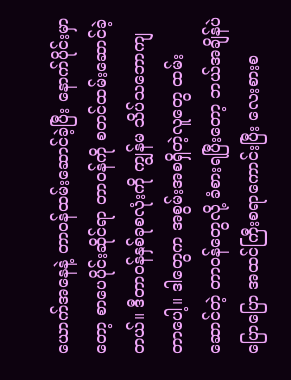ယောက်အနေနဲ့ တာဝန်ထမ်းဆောင်ခဲ့ပြီး နောက်ပိုင်းမှာတော့ စာပေပိုင်းဆိုင်ရာ တာဝန်ကို စတင်ထမ်းဆောင်ခဲ့တယ်။ ဒီတာဝန်နှစ်ခုစလုံးကို ကျွန်မ သိပ်သဘောကျတာပေါ့။ ဒါတွေက အစွမ်းအစရှိတဲ့လူတွေ ထမ်းဆောင်တဲ့ တာဝန်တွေလို့ ခံစားရပြီးတော့ ဘယ်အချိန်ပဲပြောပြော အထင်ကြီးစရာကောင်းပြီး လေးစားစ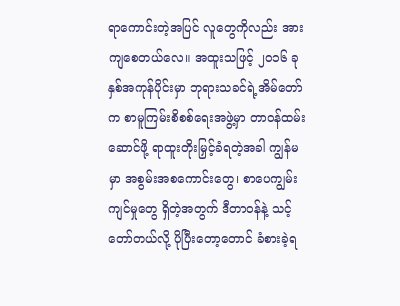ရာကောင်းတဲ့အပြင် လူတွေကိုလည်း အားကျစေတယ်လေ။ အထူးသဖြင့် ၂၀၁၆ ခုနှစ်အကုန်ပိုင်းမှာ ဘုရားသခင်ရဲ့အိမ်တော်က စာမူကြမ်းစိစစ်ရေးအဖွဲ့မှာ တာဝန်ထမ်းဆောင်ဖို့ ရာထူးတိုးမြှင့်ခံရတဲ့အခါ ကျွန်မမှာ အစွမ်းအစကောင်းတွေ၊ စာပေကျွမ်းကျင်မှုတွေ ရှိတဲ့အတွက် ဒီတာဝန်နဲ့ သင့်တော်တယ်လို့ ပိုပြီးတော့တောင် ခံစားခဲ့ရ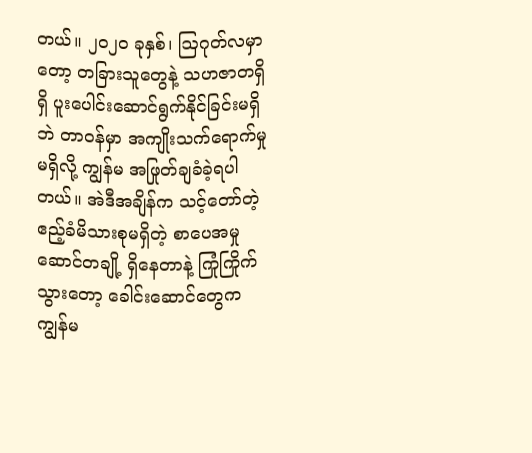တယ်။ ၂၀၂၀ ခုနှစ်၊ ဩဂုတ်လမှာတော့ တခြားသူတွေနဲ့ သဟဇာတရှိရှိ ပူးပေါင်းဆောင်ရွက်နိုင်ခြင်းမရှိဘဲ တာဝန်မှာ အကျိုးသက်ရောက်မှုမရှိလို့ ကျွန်မ အဖြုတ်ချခံခဲ့ရပါတယ်။ အဲဒီအချိန်က သင့်တော်တဲ့ ဧည့်ခံမိသားစုမရှိတဲ့ စာပေအမှုဆောင်တချို့ ရှိနေတာနဲ့ ကြုံကြိုက်သွားတော့ ခေါင်းဆောင်တွေက ကျွန်မ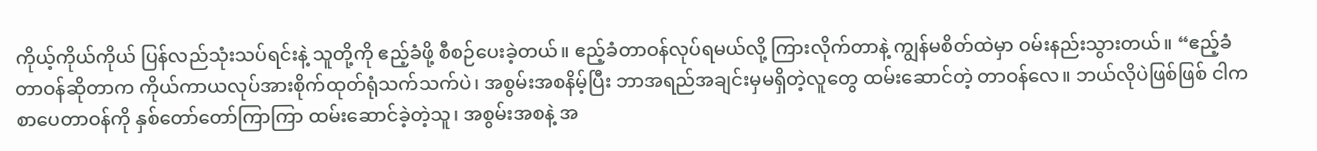ကိုယ့်ကိုယ်ကိုယ် ပြန်လည်သုံးသပ်ရင်းနဲ့ သူတို့ကို ဧည့်ခံဖို့ စီစဉ်ပေးခဲ့တယ်။ ဧည့်ခံတာဝန်လုပ်ရမယ်လို့ ကြားလိုက်တာနဲ့ ကျွန်မစိတ်ထဲမှာ ဝမ်းနည်းသွားတယ်။ “ဧည့်ခံတာဝန်ဆိုတာက ကိုယ်ကာယလုပ်အားစိုက်ထုတ်ရုံသက်သက်ပဲ၊ အစွမ်းအစနိမ့်ပြီး ဘာအရည်အချင်းမှမရှိတဲ့လူတွေ ထမ်းဆောင်တဲ့ တာဝန်လေ။ ဘယ်လိုပဲဖြစ်ဖြစ် ငါက စာပေတာဝန်ကို နှစ်တော်တော်ကြာကြာ ထမ်းဆောင်ခဲ့တဲ့သူ၊ အစွမ်းအစနဲ့ အ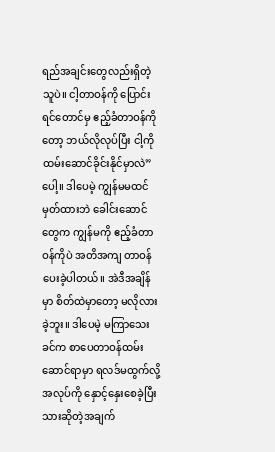ရည်အချင်းတွေလည်းရှိတဲ့သူပဲ။ ငါ့တာဝန်ကို ပြောင်းရင်တောင်မှ ဧည့်ခံတာဝန်ကိုတော့ ဘယ်လိုလုပ်ပြီး ငါ့ကို ထမ်းဆောင်ခိုင်းနိုင်မှာလဲ” ပေါ့။ ဒါပေမဲ့ ကျွန်မမထင်မှတ်ထားဘဲ ခေါင်းဆောင်တွေက ကျွန်မကို ဧည့်ခံတာဝန်ကိုပဲ အတိအကျ တာဝန်ပေးခဲ့ပါတယ်။ အဲဒီအချိန်မှာ စိတ်ထဲမှာတော့ မလိုလားခဲ့ဘူး။ ဒါပေမဲ့ မကြာသေးခင်က စာပေတာဝန်ထမ်းဆောင်ရာမှာ ရလဒ်မထွက်လို့ အလုပ်ကို နှောင့်နှေးစေခဲ့ပြီးသားဆိုတဲ့အချက်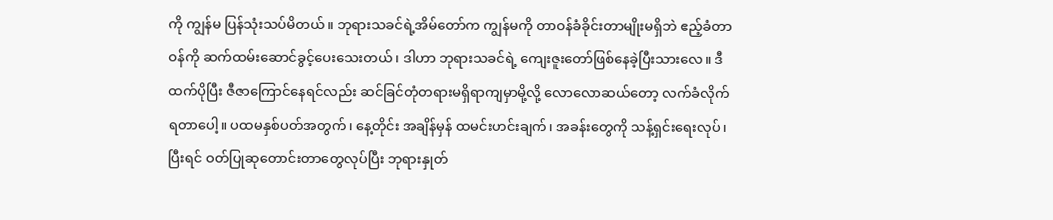ကို ကျွန်မ ပြန်သုံးသပ်မိတယ်။ ဘုရားသခင်ရဲ့အိမ်တော်က ကျွန်မကို တာဝန်ခံခိုင်းတာမျိုးမရှိဘဲ ဧည့်ခံတာဝန်ကို ဆက်ထမ်းဆောင်ခွင့်ပေးသေးတယ်၊ ဒါဟာ ဘုရားသခင်ရဲ့ ကျေးဇူးတော်ဖြစ်နေခဲ့ပြီးသားလေ။ ဒီထက်ပိုပြီး ဇီဇာကြောင်နေရင်လည်း ဆင်ခြင်တုံတရားမရှိရာကျမှာမို့လို့ လောလောဆယ်တော့ လက်ခံလိုက်ရတာပေါ့။ ပထမနှစ်ပတ်အတွက်၊ နေ့တိုင်း အချိန်မှန် ထမင်းဟင်းချက်၊ အခန်းတွေကို သန့်ရှင်းရေးလုပ်၊ ပြီးရင် ဝတ်ပြုဆုတောင်းတာတွေလုပ်ပြီး ဘုရားနှုတ်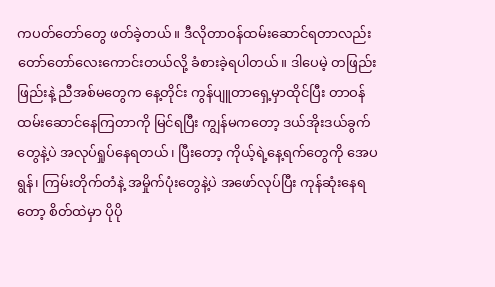ကပတ်တော်တွေ ဖတ်ခဲ့တယ်။ ဒီလိုတာဝန်ထမ်းဆောင်ရတာလည်း တော်တော်လေးကောင်းတယ်လို့ ခံစားခဲ့ရပါတယ်။ ဒါပေမဲ့ တဖြည်းဖြည်းနဲ့ ညီအစ်မတွေက နေ့တိုင်း ကွန်ပျူတာရှေ့မှာထိုင်ပြီး တာဝန်ထမ်းဆောင်နေကြတာကို မြင်ရပြီး ကျွန်မကတော့ ဒယ်အိုးဒယ်ခွက်တွေနဲ့ပဲ အလုပ်ရှုပ်နေရတယ်၊ ပြီးတော့ ကိုယ့်ရဲ့နေ့ရက်တွေကို အေပရွန်၊ ကြမ်းတိုက်တံနဲ့ အမှိုက်ပုံးတွေနဲ့ပဲ အဖော်လုပ်ပြီး ကုန်ဆုံးနေရတော့ စိတ်ထဲမှာ ပိုပို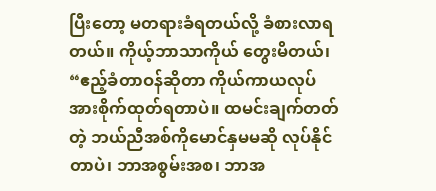ပြီးတော့ မတရားခံရတယ်လို့ ခံစားလာရတယ်။ ကိုယ့်ဘာသာကိုယ် တွေးမိတယ်၊ “ဧည့်ခံတာဝန်ဆိုတာ ကိုယ်ကာယလုပ်အားစိုက်ထုတ်ရတာပဲ။ ထမင်းချက်တတ်တဲ့ ဘယ်ညီအစ်ကိုမောင်နှမမဆို လုပ်နိုင်တာပဲ၊ ဘာအစွမ်းအစ၊ ဘာအ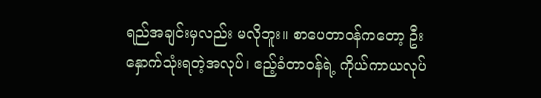ရည်အချင်းမှလည်း မလိုဘူး။ စာပေတာဝန်ကတော့ ဦးနှောက်သုံးရတဲ့အလုပ်၊ ဧည့်ခံတာဝန်ရဲ့ ကိုယ်ကာယလုပ်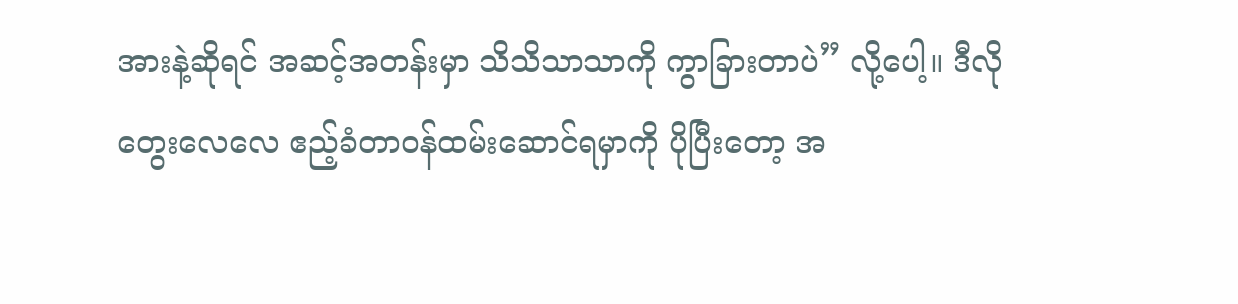အားနဲ့ဆိုရင် အဆင့်အတန်းမှာ သိသိသာသာကို ကွာခြားတာပဲ” လို့ပေါ့။ ဒီလိုတွေးလေလေ ဧည့်ခံတာဝန်ထမ်းဆောင်ရမှာကို ပိုပြီးတော့ အ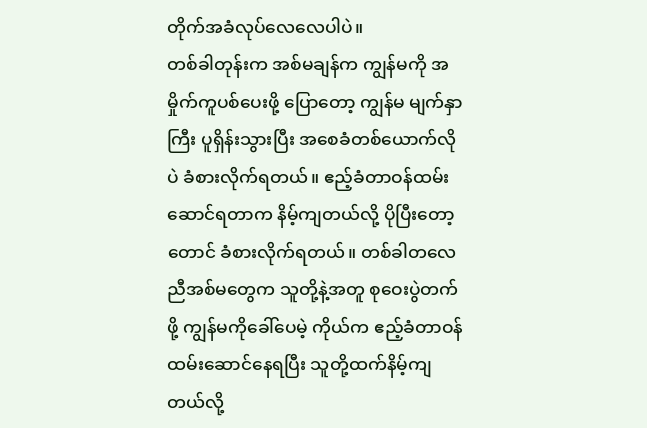တိုက်အခံလုပ်လေလေပါပဲ။
တစ်ခါတုန်းက အစ်မချန်က ကျွန်မကို အမှိုက်ကူပစ်ပေးဖို့ ပြောတော့ ကျွန်မ မျက်နှာကြီး ပူရှိန်းသွားပြီး အစေခံတစ်ယောက်လိုပဲ ခံစားလိုက်ရတယ်။ ဧည့်ခံတာဝန်ထမ်းဆောင်ရတာက နိမ့်ကျတယ်လို့ ပိုပြီးတော့တောင် ခံစားလိုက်ရတယ်။ တစ်ခါတလေ ညီအစ်မတွေက သူတို့နဲ့အတူ စုဝေးပွဲတက်ဖို့ ကျွန်မကိုခေါ်ပေမဲ့ ကိုယ်က ဧည့်ခံတာဝန်ထမ်းဆောင်နေရပြီး သူတို့ထက်နိမ့်ကျတယ်လို့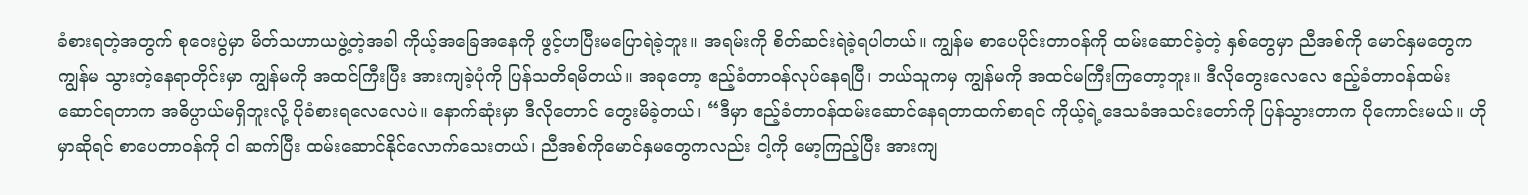ခံစားရတဲ့အတွက် စုဝေးပွဲမှာ မိတ်သဟာယဖွဲ့တဲ့အခါ ကိုယ့်အခြေအနေကို ဖွင့်ဟပြီးမပြောရဲခဲ့ဘူး။ အရမ်းကို စိတ်ဆင်းရဲခဲ့ရပါတယ်။ ကျွန်မ စာပေပိုင်းတာဝန်ကို ထမ်းဆောင်ခဲ့တဲ့ နှစ်တွေမှာ ညီအစ်ကို မောင်နှမတွေက ကျွန်မ သွားတဲ့နေရာတိုင်းမှာ ကျွန်မကို အထင်ကြီးပြီး အားကျခဲ့ပုံကို ပြန်သတိရမိတယ်။ အခုတော့ ဧည့်ခံတာဝန်လုပ်နေရပြီ၊ ဘယ်သူကမှ ကျွန်မကို အထင်မကြီးကြတော့ဘူး။ ဒီလိုတွေးလေလေ ဧည့်ခံတာဝန်ထမ်းဆောင်ရတာက အဓိပ္ပာယ်မရှိဘူးလို့ ပိုခံစားရလေလေပဲ။ နောက်ဆုံးမှာ ဒီလိုတောင် တွေးမိခဲ့တယ်၊ “ဒီမှာ ဧည့်ခံတာဝန်ထမ်းဆောင်နေရတာထက်စာရင် ကိုယ့်ရဲ့ဒေသခံအသင်းတော်ကို ပြန်သွားတာက ပိုကောင်းမယ်။ ဟိုမှာဆိုရင် စာပေတာဝန်ကို ငါ ဆက်ပြီး ထမ်းဆောင်နိုင်လောက်သေးတယ်၊ ညီအစ်ကိုမောင်နှမတွေကလည်း ငါ့ကို မော့ကြည့်ပြီး အားကျ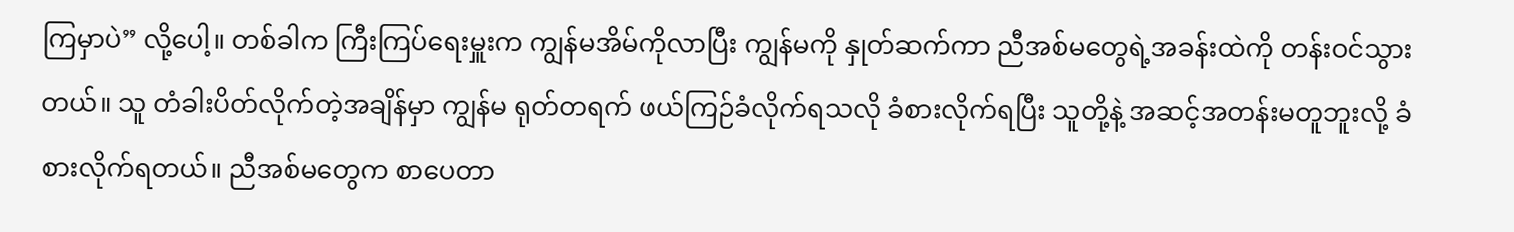ကြမှာပဲ” လို့ပေါ့။ တစ်ခါက ကြီးကြပ်ရေးမှူးက ကျွန်မအိမ်ကိုလာပြီး ကျွန်မကို နှုတ်ဆက်ကာ ညီအစ်မတွေရဲ့အခန်းထဲကို တန်းဝင်သွားတယ်။ သူ တံခါးပိတ်လိုက်တဲ့အချိန်မှာ ကျွန်မ ရုတ်တရက် ဖယ်ကြဉ်ခံလိုက်ရသလို ခံစားလိုက်ရပြီး သူတို့နဲ့ အဆင့်အတန်းမတူဘူးလို့ ခံစားလိုက်ရတယ်။ ညီအစ်မတွေက စာပေတာ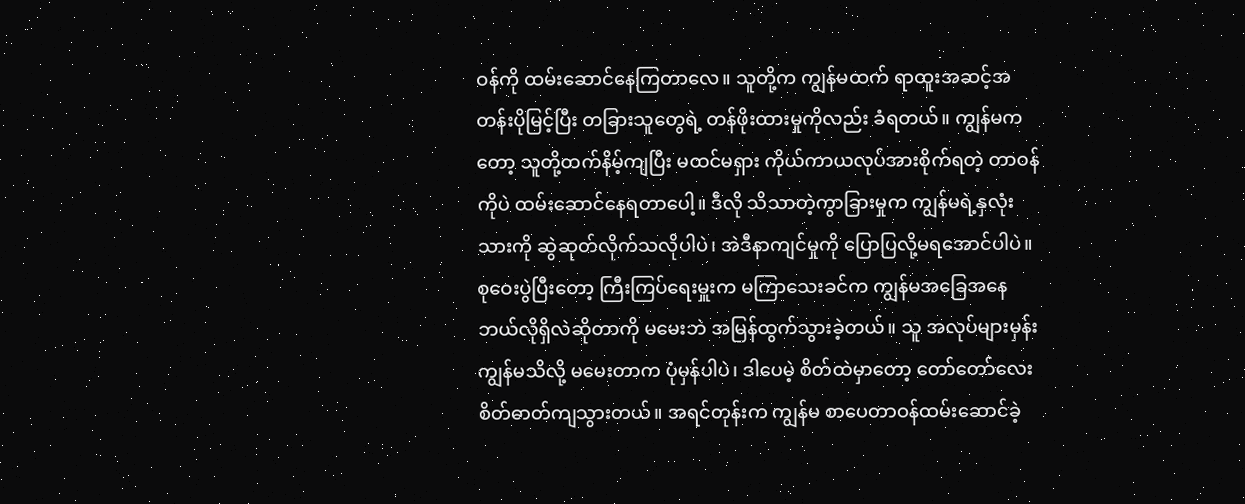ဝန်ကို ထမ်းဆောင်နေကြတာလေ။ သူတို့က ကျွန်မထက် ရာထူးအဆင့်အတန်းပိုမြင့်ပြီး တခြားသူတွေရဲ့ တန်ဖိုးထားမှုကိုလည်း ခံရတယ်။ ကျွန်မကတော့ သူတို့ထက်နိမ့်ကျပြီး မထင်မရှား ကိုယ်ကာယလုပ်အားစိုက်ရတဲ့ တာဝန်ကိုပဲ ထမ်းဆောင်နေရတာပေါ့။ ဒီလို သိသာတဲ့ကွာခြားမှုက ကျွန်မရဲ့နှလုံးသားကို ဆွဲဆုတ်လိုက်သလိုပါပဲ၊ အဲဒီနာကျင်မှုကို ပြောပြလို့မရအောင်ပါပဲ။ စုဝေးပွဲပြီးတော့ ကြီးကြပ်ရေးမှူးက မကြာသေးခင်က ကျွန်မအခြေအနေ ဘယ်လိုရှိလဲဆိုတာကို မမေးဘဲ အမြန်ထွက်သွားခဲ့တယ်။ သူ အလုပ်များမှန်း ကျွန်မသိလို့ မမေးတာက ပုံမှန်ပါပဲ၊ ဒါပေမဲ့ စိတ်ထဲမှာတော့ တော်တော်လေး စိတ်ဓာတ်ကျသွားတယ်။ အရင်တုန်းက ကျွန်မ စာပေတာဝန်ထမ်းဆောင်ခဲ့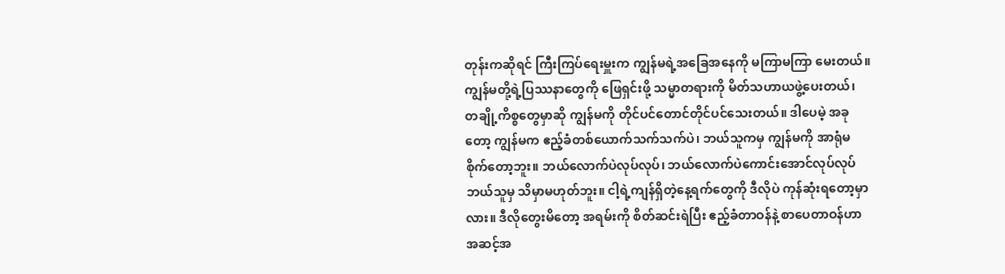တုန်းကဆိုရင် ကြီးကြပ်ရေးမှူးက ကျွန်မရဲ့အခြေအနေကို မကြာမကြာ မေးတယ်။ ကျွန်မတို့ရဲ့ပြဿနာတွေကို ဖြေရှင်းဖို့ သမ္မာတရားကို မိတ်သဟာယဖွဲ့ပေးတယ်၊ တချို့ကိစ္စတွေမှာဆို ကျွန်မကို တိုင်ပင်တောင်တိုင်ပင်သေးတယ်။ ဒါပေမဲ့ အခုတော့ ကျွန်မက ဧည့်ခံတစ်ယောက်သက်သက်ပဲ၊ ဘယ်သူကမှ ကျွန်မကို အာရုံမစိုက်တော့ဘူး။ ဘယ်လောက်ပဲလုပ်လုပ်၊ ဘယ်လောက်ပဲကောင်းအောင်လုပ်လုပ် ဘယ်သူမှ သိမှာမဟုတ်ဘူး။ ငါ့ရဲ့ကျန်ရှိတဲ့နေ့ရက်တွေကို ဒီလိုပဲ ကုန်ဆုံးရတော့မှာလား။ ဒီလိုတွေးမိတော့ အရမ်းကို စိတ်ဆင်းရဲပြီး ဧည့်ခံတာဝန်နဲ့ စာပေတာဝန်ဟာ အဆင့်အ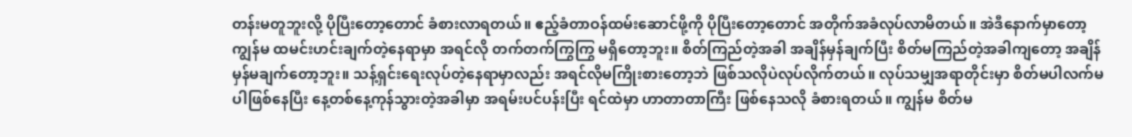တန်းမတူဘူးလို့ ပိုပြီးတော့တောင် ခံစားလာရတယ်။ ဧည့်ခံတာဝန်ထမ်းဆောင်ဖို့ကို ပိုပြီးတော့တောင် အတိုက်အခံလုပ်လာမိတယ်။ အဲဒီနောက်မှာတော့ ကျွန်မ ထမင်းဟင်းချက်တဲ့နေရာမှာ အရင်လို တက်တက်ကြွကြွ မရှိတော့ဘူး။ စိတ်ကြည်တဲ့အခါ အချိန်မှန်ချက်ပြီး စိတ်မကြည်တဲ့အခါကျတော့ အချိန်မှန်မချက်တော့ဘူး။ သန့်ရှင်းရေးလုပ်တဲ့နေရာမှာလည်း အရင်လိုမကြိုးစားတော့ဘဲ ဖြစ်သလိုပဲလုပ်လိုက်တယ်။ လုပ်သမျှအရာတိုင်းမှာ စိတ်မပါလက်မပါဖြစ်နေပြီး နေ့တစ်နေ့ကုန်သွားတဲ့အခါမှာ အရမ်းပင်ပန်းပြီး ရင်ထဲမှာ ဟာတာတာကြီး ဖြစ်နေသလို ခံစားရတယ်။ ကျွန်မ စိတ်မ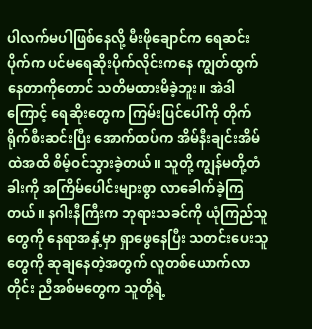ပါလက်မပါဖြစ်နေလို့ မီးဖိုချောင်က ရေဆင်းပိုက်က ပင်မရေဆိုးပိုက်လိုင်းကနေ ကျွတ်ထွက်နေတာကိုတောင် သတိမထားမိခဲ့ဘူး။ အဲဒါကြောင့် ရေဆိုးတွေက ကြမ်းပြင်ပေါ်ကို တိုက်ရိုက်စီးဆင်းပြီး အောက်ထပ်က အိမ်နီးချင်းအိမ်ထဲအထိ စိမ့်ဝင်သွားခဲ့တယ်။ သူတို့ ကျွန်မတို့တံခါးကို အကြိမ်ပေါင်းများစွာ လာခေါက်ခဲ့ကြတယ်။ နဂါးနီကြီးက ဘုရားသခင်ကို ယုံကြည်သူတွေကို နေရာအနှံ့မှာ ရှာဖွေနေပြီး သတင်းပေးသူတွေကို ဆုချနေတဲ့အတွက် လူတစ်ယောက်လာတိုင်း ညီအစ်မတွေက သူတို့ရဲ့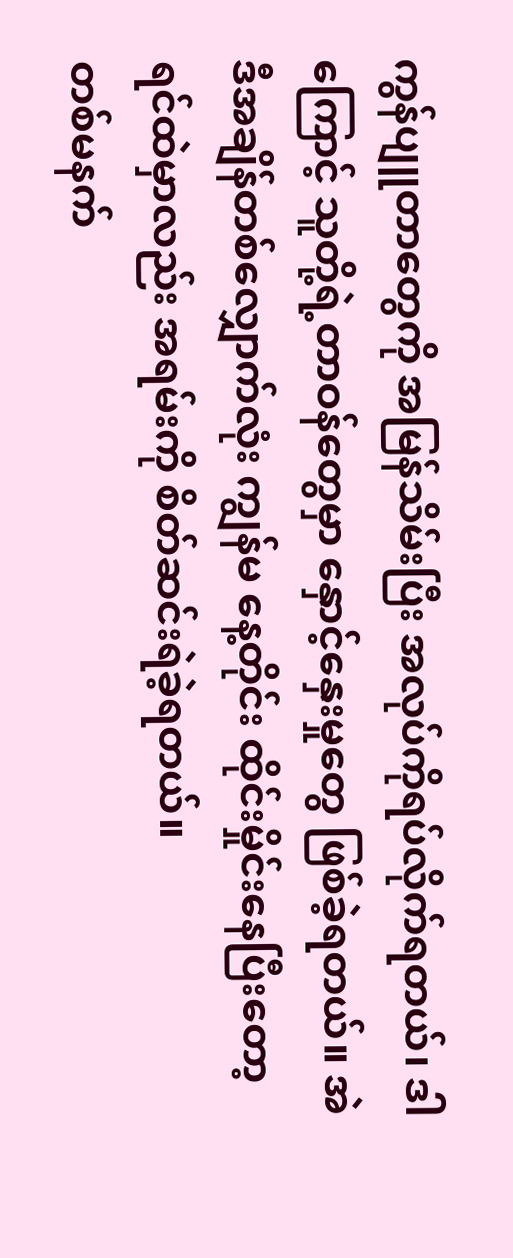ကွန်ပျူတာတွေကို အမြန်သိမ်းပြီး အလုပ်ကိုရပ်လိုက်ရတယ်၊ ဒါကြောင့် သူတို့ရဲ့တာဝန်တွေမှာ နှောင့်နှေးမှုတွေ ဖြစ်ခဲ့ရတယ်။ အဲဒီအချိန်တစ်လျှောက်လုံး ကျွန်မ နေ့တိုင်း ထိုင်းမှိုင်းနေပြီးတော့ ရင်ထဲမှာလည်း အရမ်းကို စိတ်ဆင်းရဲခဲ့ရတယ်။
တစ်မနက်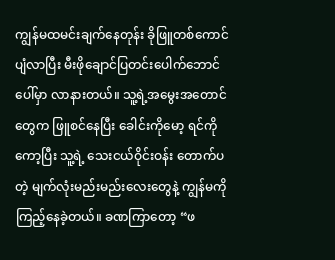ကျွန်မထမင်းချက်နေတုန်း ခိုဖြူတစ်ကောင် ပျံလာပြီး မီးဖိုချောင်ပြတင်းပေါက်ဘောင်ပေါ်မှာ လာနားတယ်။ သူ့ရဲ့အမွေးအတောင်တွေက ဖြူစင်နေပြီး ခေါင်းကိုမော့ ရင်ကိုကော့ပြီး သူ့ရဲ့ သေးငယ်ဝိုင်းဝန်း တောက်ပတဲ့ မျက်လုံးမည်းမည်းလေးတွေနဲ့ ကျွန်မကို ကြည့်နေခဲ့တယ်။ ခဏကြာတော့ “ဖ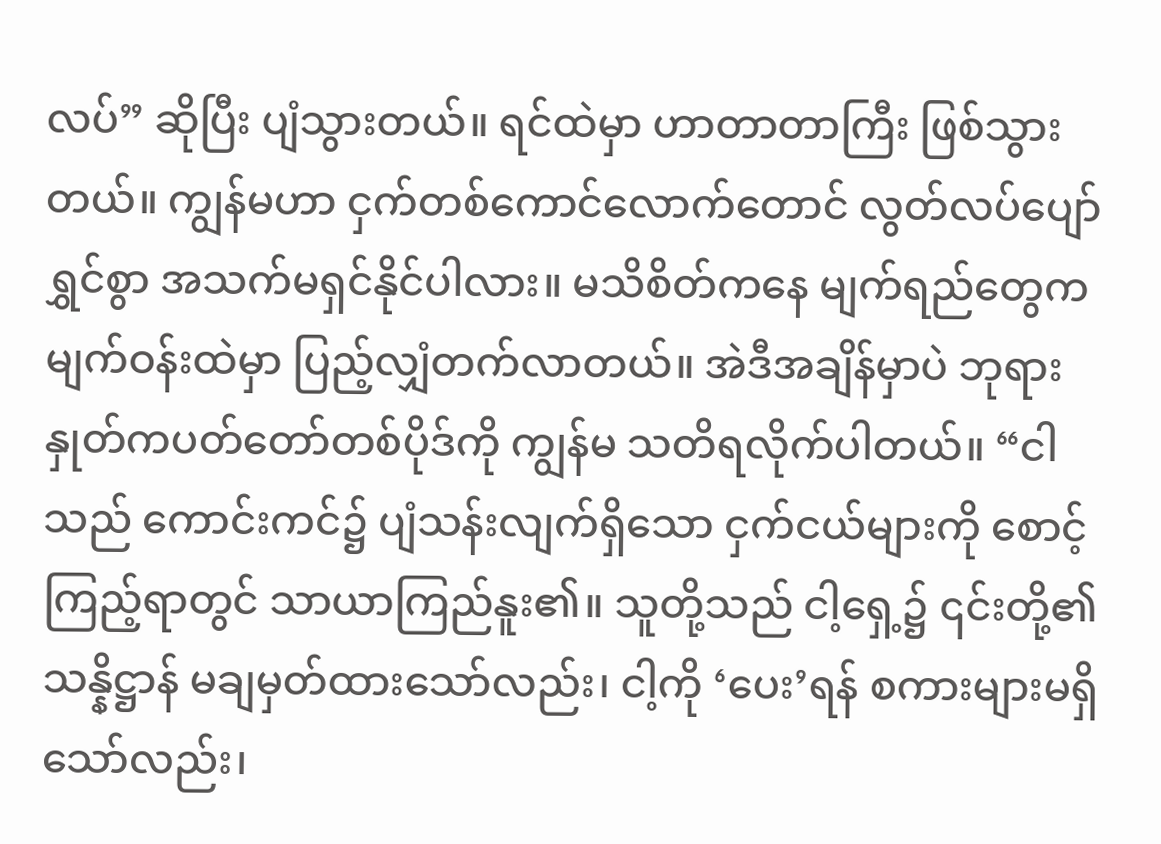လပ်” ဆိုပြီး ပျံသွားတယ်။ ရင်ထဲမှာ ဟာတာတာကြီး ဖြစ်သွားတယ်။ ကျွန်မဟာ ငှက်တစ်ကောင်လောက်တောင် လွတ်လပ်ပျော်ရွှင်စွာ အသက်မရှင်နိုင်ပါလား။ မသိစိတ်ကနေ မျက်ရည်တွေက မျက်ဝန်းထဲမှာ ပြည့်လျှံတက်လာတယ်။ အဲဒီအချိန်မှာပဲ ဘုရားနှုတ်ကပတ်တော်တစ်ပိုဒ်ကို ကျွန်မ သတိရလိုက်ပါတယ်။ “ငါသည် ကောင်းကင်၌ ပျံသန်းလျက်ရှိသော ငှက်ငယ်များကို စောင့်ကြည့်ရာတွင် သာယာကြည်နူး၏။ သူတို့သည် ငါ့ရှေ့၌ ၎င်းတို့၏ သန္နိဋ္ဌာန် မချမှတ်ထားသော်လည်း၊ ငါ့ကို ‘ပေး’ရန် စကားများမရှိသော်လည်း၊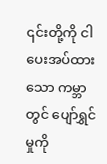၎င်းတို့ကို ငါပေးအပ်ထားသော ကမ္ဘာတွင် ပျော်ရွှင်မှုကို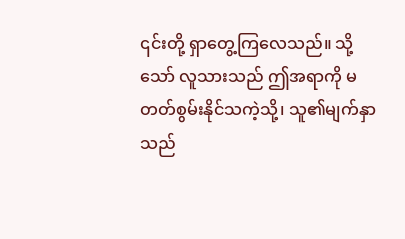၎င်းတို့ ရှာတွေ့ကြလေသည်။ သို့သော် လူသားသည် ဤအရာကို မတတ်စွမ်းနိုင်သကဲ့သို့၊ သူ၏မျက်နှာသည်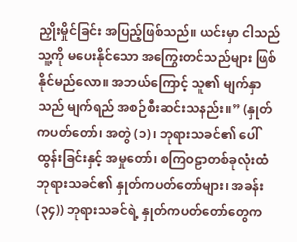ညှိုးမှိုင်ခြင်း အပြည့်ဖြစ်သည်။ ယင်းမှာ ငါသည်သူ့ကို မပေးနိုင်သော အကြွေးတင်သည်များ ဖြစ်နိုင်မည်လော။ အဘယ်ကြောင့် သူ၏ မျက်နှာသည် မျက်ရည် အစဉ်စီးဆင်းသနည်း။” (နှုတ်ကပတ်တော်၊ အတွဲ (၁)၊ ဘုရားသခင်၏ ပေါ်ထွန်းခြင်းနှင့် အမှုတော်၊ စကြဝဠာတစ်ခုလုံးထံ ဘုရားသခင်၏ နှုတ်ကပတ်တော်များ၊ အခန်း (၃၄)) ဘုရားသခင်ရဲ့ နှုတ်ကပတ်တော်တွေက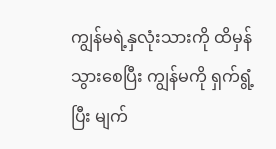ကျွန်မရဲ့နှလုံးသားကို ထိမှန်သွားစေပြီး ကျွန်မကို ရှက်ရွံ့ပြီး မျက်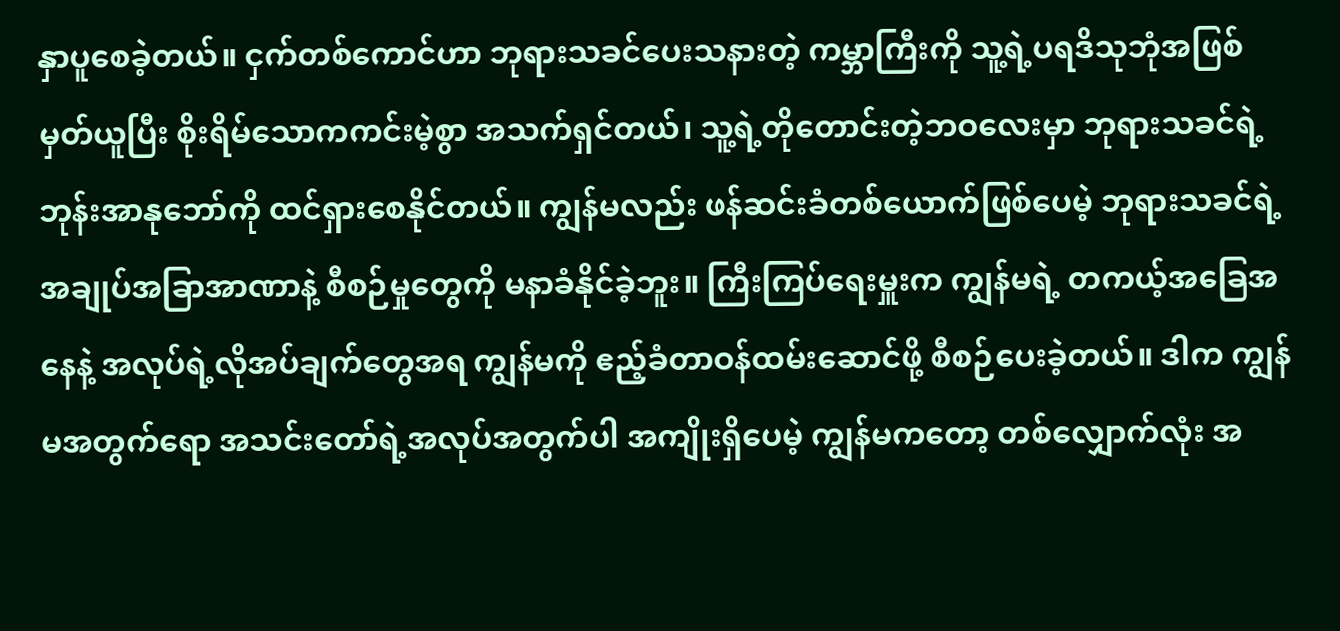နှာပူစေခဲ့တယ်။ ငှက်တစ်ကောင်ဟာ ဘုရားသခင်ပေးသနားတဲ့ ကမ္ဘာကြီးကို သူ့ရဲ့ပရဒိသုဘုံအဖြစ် မှတ်ယူပြီး စိုးရိမ်သောကကင်းမဲ့စွာ အသက်ရှင်တယ်၊ သူ့ရဲ့တိုတောင်းတဲ့ဘဝလေးမှာ ဘုရားသခင်ရဲ့ ဘုန်းအာနုဘော်ကို ထင်ရှားစေနိုင်တယ်။ ကျွန်မလည်း ဖန်ဆင်းခံတစ်ယောက်ဖြစ်ပေမဲ့ ဘုရားသခင်ရဲ့ အချုပ်အခြာအာဏာနဲ့ စီစဉ်မှုတွေကို မနာခံနိုင်ခဲ့ဘူး။ ကြီးကြပ်ရေးမှူးက ကျွန်မရဲ့ တကယ့်အခြေအနေနဲ့ အလုပ်ရဲ့လိုအပ်ချက်တွေအရ ကျွန်မကို ဧည့်ခံတာဝန်ထမ်းဆောင်ဖို့ စီစဉ်ပေးခဲ့တယ်။ ဒါက ကျွန်မအတွက်ရော အသင်းတော်ရဲ့အလုပ်အတွက်ပါ အကျိုးရှိပေမဲ့ ကျွန်မကတော့ တစ်လျှောက်လုံး အ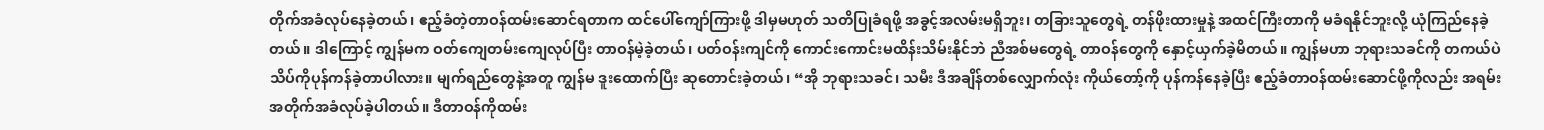တိုက်အခံလုပ်နေခဲ့တယ်၊ ဧည့်ခံတဲ့တာဝန်ထမ်းဆောင်ရတာက ထင်ပေါ်ကျော်ကြားဖို့ ဒါမှမဟုတ် သတိပြုခံရဖို့ အခွင့်အလမ်းမရှိဘူး၊ တခြားသူတွေရဲ့ တန်ဖိုးထားမှုနဲ့ အထင်ကြီးတာကို မခံရနိုင်ဘူးလို့ ယုံကြည်နေခဲ့တယ်။ ဒါကြောင့် ကျွန်မက ဝတ်ကျေတမ်းကျေလုပ်ပြီး တာဝန်မဲ့ခဲ့တယ်၊ ပတ်ဝန်းကျင်ကို ကောင်းကောင်းမထိန်းသိမ်းနိုင်ဘဲ ညီအစ်မတွေရဲ့ တာဝန်တွေကို နှောင့်ယှက်ခဲ့မိတယ်။ ကျွန်မဟာ ဘုရားသခင်ကို တကယ်ပဲ သိပ်ကိုပုန်ကန်ခဲ့တာပါလား။ မျက်ရည်တွေနဲ့အတူ ကျွန်မ ဒူးထောက်ပြီး ဆုတောင်းခဲ့တယ်၊ “အို ဘုရားသခင်၊ သမီး ဒီအချိန်တစ်လျှောက်လုံး ကိုယ်တော့်ကို ပုန်ကန်နေခဲ့ပြီး ဧည့်ခံတာဝန်ထမ်းဆောင်ဖို့ကိုလည်း အရမ်းအတိုက်အခံလုပ်ခဲ့ပါတယ်။ ဒီတာဝန်ကိုထမ်း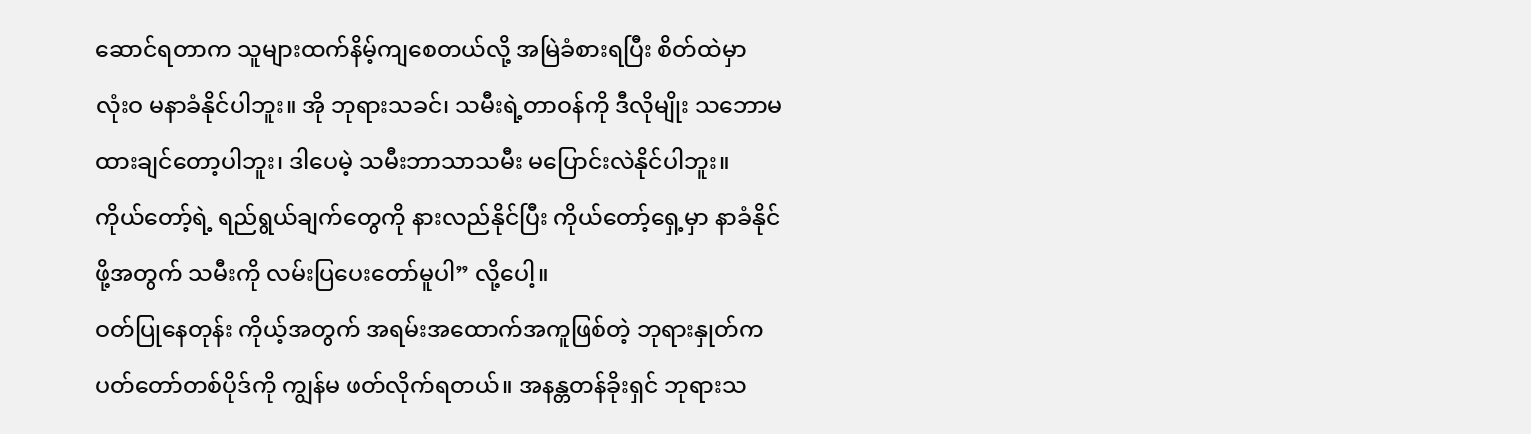ဆောင်ရတာက သူများထက်နိမ့်ကျစေတယ်လို့ အမြဲခံစားရပြီး စိတ်ထဲမှာ လုံးဝ မနာခံနိုင်ပါဘူး။ အို ဘုရားသခင်၊ သမီးရဲ့တာဝန်ကို ဒီလိုမျိုး သဘောမထားချင်တော့ပါဘူး၊ ဒါပေမဲ့ သမီးဘာသာသမီး မပြောင်းလဲနိုင်ပါဘူး။ ကိုယ်တော့်ရဲ့ ရည်ရွယ်ချက်တွေကို နားလည်နိုင်ပြီး ကိုယ်တော့်ရှေ့မှာ နာခံနိုင်ဖို့အတွက် သမီးကို လမ်းပြပေးတော်မူပါ” လို့ပေါ့။
ဝတ်ပြုနေတုန်း ကိုယ့်အတွက် အရမ်းအထောက်အကူဖြစ်တဲ့ ဘုရားနှုတ်ကပတ်တော်တစ်ပိုဒ်ကို ကျွန်မ ဖတ်လိုက်ရတယ်။ အနန္တတန်ခိုးရှင် ဘုရားသ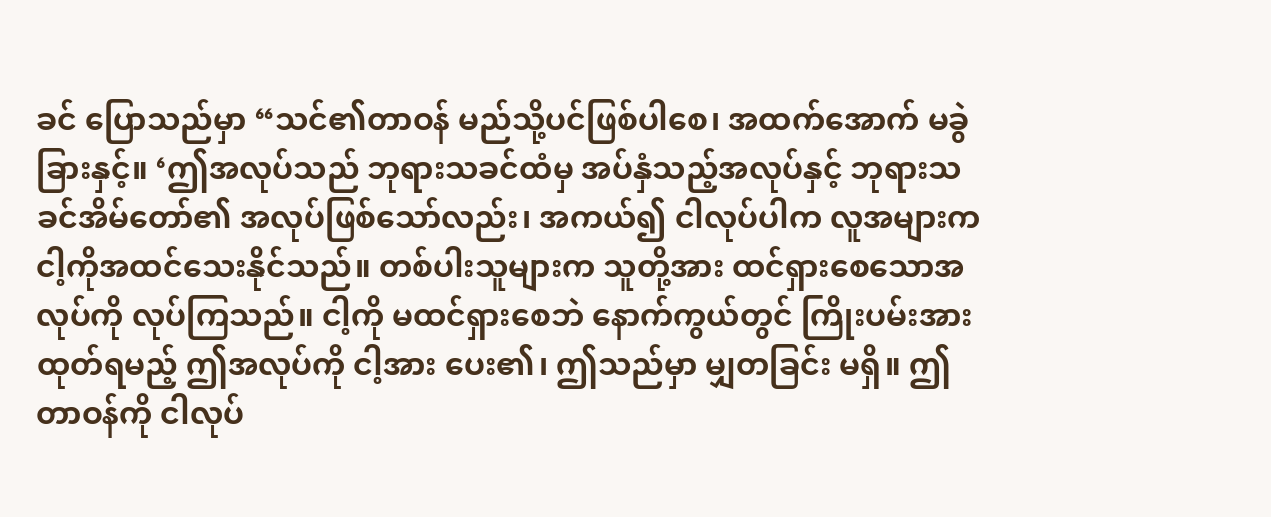ခင် ပြောသည်မှာ “သင်၏တာဝန် မည်သို့ပင်ဖြစ်ပါစေ၊ အထက်အောက် မခွဲခြားနှင့်။ ‘ဤအလုပ်သည် ဘုရားသခင်ထံမှ အပ်နှံသည့်အလုပ်နှင့် ဘုရားသခင်အိမ်တော်၏ အလုပ်ဖြစ်သော်လည်း၊ အကယ်၍ ငါလုပ်ပါက လူအများက ငါ့ကိုအထင်သေးနိုင်သည်။ တစ်ပါးသူများက သူတို့အား ထင်ရှားစေသောအလုပ်ကို လုပ်ကြသည်။ ငါ့ကို မထင်ရှားစေဘဲ နောက်ကွယ်တွင် ကြိုးပမ်းအားထုတ်ရမည့် ဤအလုပ်ကို ငါ့အား ပေး၏၊ ဤသည်မှာ မျှတခြင်း မရှိ။ ဤတာဝန်ကို ငါလုပ်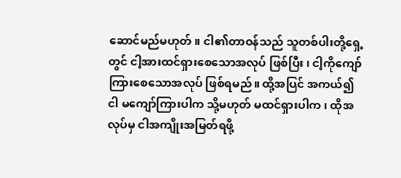ဆောင်မည်မဟုတ်။ ငါ၏တာဝန်သည် သူတစ်ပါးတို့ရှေ့တွင် ငါ့အားထင်ရှားစေသောအလုပ် ဖြစ်ပြီး၊ ငါ့ကိုကျော်ကြားစေသောအလုပ် ဖြစ်ရမည်။ ထို့အပြင် အကယ်၍ ငါ မကျော်ကြားပါက သို့မဟုတ် မထင်ရှားပါက၊ ထိုအလုပ်မှ ငါအကျိုးအမြတ်ရဖို့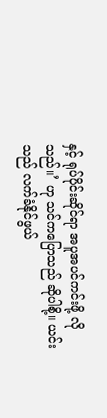နှင့် ရုပ်ပိုင်းဆိုင်ရာ အပူအပင်ကင်းဖို့ လိုသည်။’ ဟု သင်ကပြောသည် ဆိုပါစို့။ ယင်းသည် လက်ခံနိုင်ဖွယ်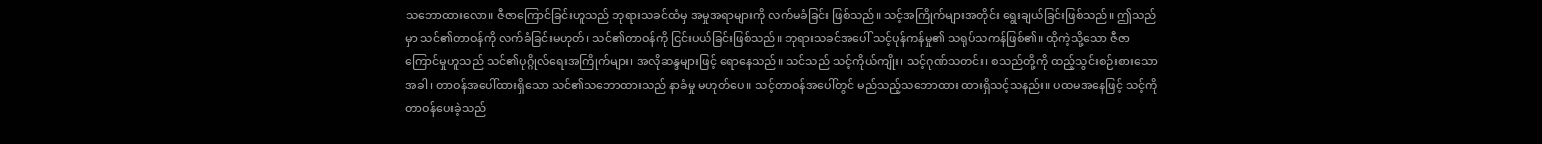သဘောထားလော။ ဇီဇာကြောင်ခြင်းဟူသည် ဘုရားသခင်ထံမှ အမှုအရာများကို လက်မခံခြင်း ဖြစ်သည်။ သင့်အကြိုက်များအတိုင်း ရွေးချယ်ခြင်းဖြစ်သည်။ ဤသည်မှာ သင်၏တာဝန်ကို လက်ခံခြင်းမဟုတ်၊ သင်၏တာဝန်ကို ငြင်းပယ်ခြင်းဖြစ်သည်။ ဘုရားသခင်အပေါ် သင့်ပုန်ကန်မှု၏ သရုပ်သကန်ဖြစ်၏။ ထိုကဲ့သို့သော ဇီဇာကြောင်မှုဟူသည် သင်၏ပုဂ္ဂိုလ်ရေးအကြိုက်များ၊ အလိုဆန္ဒများဖြင့် ရောနေသည်။ သင်သည် သင့်ကိုယ်ကျိုး၊ သင့်ဂုဏ်သတင်း၊ စသည်တို့ကို ထည့်သွင်းစဉ်းစားသောအခါ၊ တာဝန်အပေါ်ထားရှိသော သင်၏သဘောထားသည် နာခံမှု မဟုတ်ပေ။ သင့်တာဝန်အပေါ်တွင် မည်သည့်သဘောထား ထားရှိသင့်သနည်း။ ပထမအနေဖြင့် သင့်ကို တာဝန်ပေးခဲ့သည်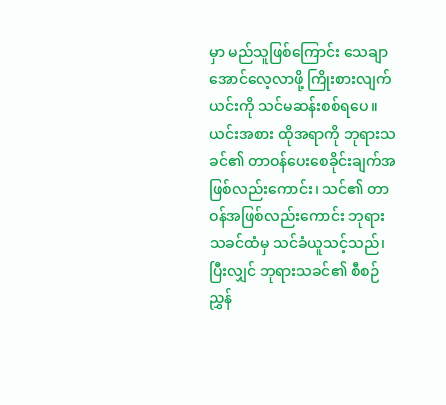မှာ မည်သူဖြစ်ကြောင်း သေချာအောင်လေ့လာဖို့ ကြိုးစားလျက် ယင်းကို သင်မဆန်းစစ်ရပေ။ ယင်းအစား ထိုအရာကို ဘုရားသခင်၏ တာဝန်ပေးစေခိုင်းချက်အဖြစ်လည်းကောင်း၊ သင်၏ တာဝန်အဖြစ်လည်းကောင်း ဘုရားသခင်ထံမှ သင်ခံယူသင့်သည်၊ ပြီးလျှင် ဘုရားသခင်၏ စီစဉ်ညွှန်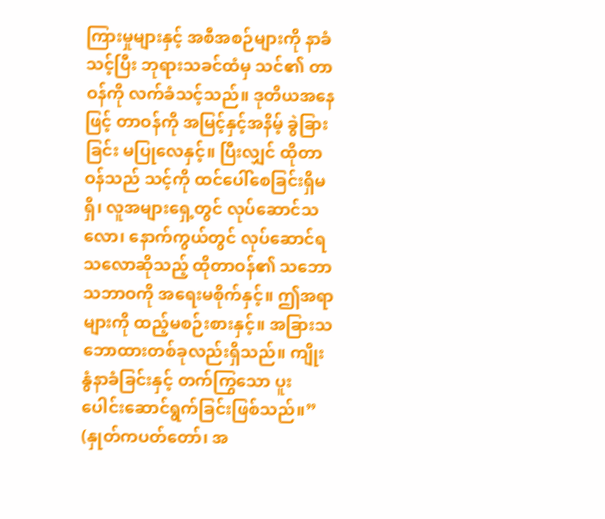ကြားမှုများနှင့် အစီအစဉ်များကို နာခံသင့်ပြီး ဘုရားသခင်ထံမှ သင်၏ တာဝန်ကို လက်ခံသင့်သည်။ ဒုတိယအနေဖြင့် တာဝန်ကို အမြင့်နှင့်အနိမ့် ခွဲခြားခြင်း မပြုလေနှင့်။ ပြီးလျှင် ထိုတာဝန်သည် သင့်ကို ထင်ပေါ်စေခြင်းရှိမရှိ၊ လူအများရှေ့တွင် လုပ်ဆောင်သလော၊ နောက်ကွယ်တွင် လုပ်ဆောင်ရသလောဆိုသည့် ထိုတာဝန်၏ သဘောသဘာဝကို အရေးမစိုက်နှင့်။ ဤအရာများကို ထည့်မစဉ်းစားနှင့်။ အခြားသဘောထားတစ်ခုလည်းရှိသည်။ ကျိုးနွံနာခံခြင်းနှင့် တက်ကြွသော ပူးပေါင်းဆောင်ရွက်ခြင်းဖြစ်သည်။” (နှုတ်ကပတ်တော်၊ အ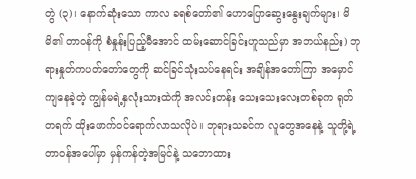တွဲ (၃)၊ နောက်ဆုံးသော ကာလ ခရစ်တော်၏ ဟောပြောဆွေးနွေးချက်များ၊ မိမိ၏ တာဝန်ကို စံနှုန်းပြည့်မီအောင် ထမ်းဆောင်ခြင်းဟူသည်မှာ အဘယ်နည်း) ဘုရားနှုတ်ကပတ်တော်တွေကို ဆင်ခြင်သုံးသပ်နေရင်း အချိန်အတော်ကြာ အမှောင်ကျနေခဲ့တဲ့ ကျွန်မရဲ့နှလုံးသားထဲကို အလင်းတန်း သေးသေးလေးတစ်ခုက ရုတ်တရက် ထိုးဖောက်ဝင်ရောက်လာသလိုပဲ။ ဘုရားသခင်က လူတွေအနေနဲ့ သူတို့ရဲ့တာဝန်အပေါ်မှာ မှန်ကန်တဲ့အမြင်နဲ့ သဘောထား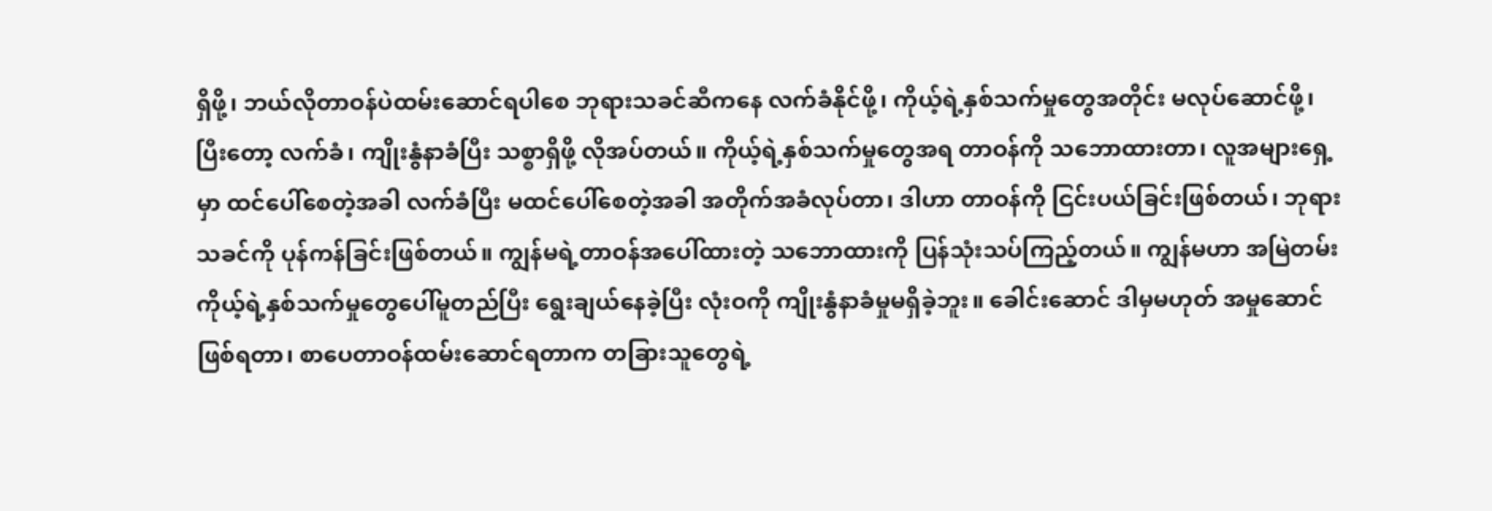ရှိဖို့၊ ဘယ်လိုတာဝန်ပဲထမ်းဆောင်ရပါစေ ဘုရားသခင်ဆီကနေ လက်ခံနိုင်ဖို့၊ ကိုယ့်ရဲ့နှစ်သက်မှုတွေအတိုင်း မလုပ်ဆောင်ဖို့၊ ပြီးတော့ လက်ခံ၊ ကျိုးနွံနာခံပြီး သစ္စာရှိဖို့ လိုအပ်တယ်။ ကိုယ့်ရဲ့နှစ်သက်မှုတွေအရ တာဝန်ကို သဘောထားတာ၊ လူအများရှေ့မှာ ထင်ပေါ်စေတဲ့အခါ လက်ခံပြီး မထင်ပေါ်စေတဲ့အခါ အတိုက်အခံလုပ်တာ၊ ဒါဟာ တာဝန်ကို ငြင်းပယ်ခြင်းဖြစ်တယ်၊ ဘုရားသခင်ကို ပုန်ကန်ခြင်းဖြစ်တယ်။ ကျွန်မရဲ့တာဝန်အပေါ်ထားတဲ့ သဘောထားကို ပြန်သုံးသပ်ကြည့်တယ်။ ကျွန်မဟာ အမြဲတမ်း ကိုယ့်ရဲ့နှစ်သက်မှုတွေပေါ်မူတည်ပြီး ရွေးချယ်နေခဲ့ပြီး လုံးဝကို ကျိုးနွံနာခံမှုမရှိခဲ့ဘူး။ ခေါင်းဆောင် ဒါမှမဟုတ် အမှုဆောင်ဖြစ်ရတာ၊ စာပေတာဝန်ထမ်းဆောင်ရတာက တခြားသူတွေရဲ့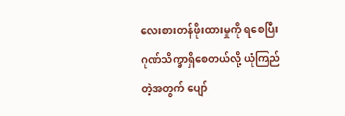လေးစားတန်ဖိုးထားမှုကို ရစေပြီး ဂုဏ်သိက္ခာရှိစေတယ်လို့ ယုံကြည်တဲ့အတွက် ပျော်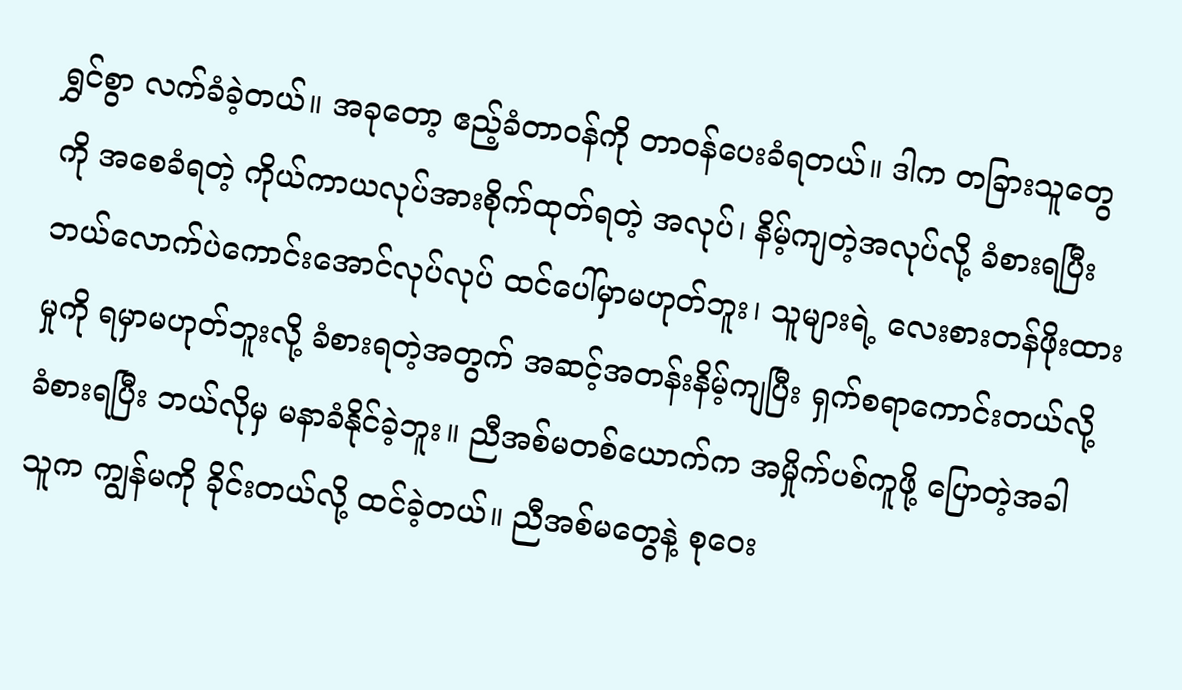ရွှင်စွာ လက်ခံခဲ့တယ်။ အခုတော့ ဧည့်ခံတာဝန်ကို တာဝန်ပေးခံရတယ်။ ဒါက တခြားသူတွေကို အစေခံရတဲ့ ကိုယ်ကာယလုပ်အားစိုက်ထုတ်ရတဲ့ အလုပ်၊ နိမ့်ကျတဲ့အလုပ်လို့ ခံစားရပြီး ဘယ်လောက်ပဲကောင်းအောင်လုပ်လုပ် ထင်ပေါ်မှာမဟုတ်ဘူး၊ သူများရဲ့ လေးစားတန်ဖိုးထားမှုကို ရမှာမဟုတ်ဘူးလို့ ခံစားရတဲ့အတွက် အဆင့်အတန်းနိမ့်ကျပြီး ရှက်စရာကောင်းတယ်လို့ ခံစားရပြီး ဘယ်လိုမှ မနာခံနိုင်ခဲ့ဘူး။ ညီအစ်မတစ်ယောက်က အမှိုက်ပစ်ကူဖို့ ပြောတဲ့အခါ သူက ကျွန်မကို ခိုင်းတယ်လို့ ထင်ခဲ့တယ်။ ညီအစ်မတွေနဲ့ စုဝေး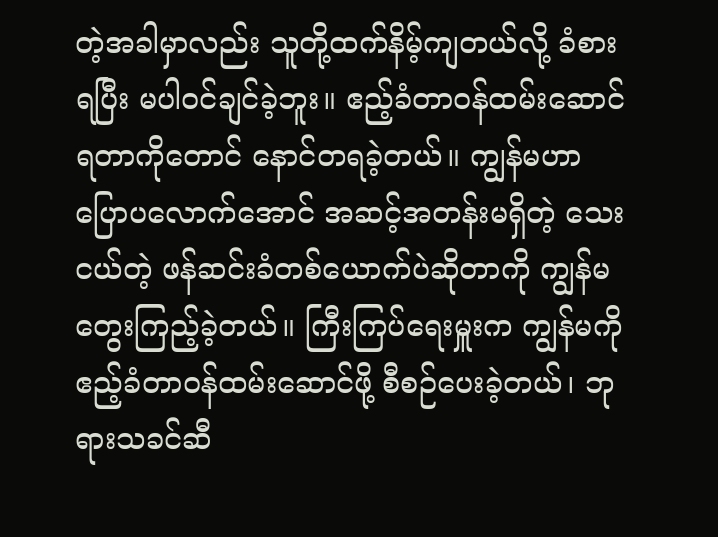တဲ့အခါမှာလည်း သူတို့ထက်နိမ့်ကျတယ်လို့ ခံစားရပြီး မပါဝင်ချင်ခဲ့ဘူး။ ဧည့်ခံတာဝန်ထမ်းဆောင်ရတာကိုတောင် နောင်တရခဲ့တယ်။ ကျွန်မဟာ ပြောပလောက်အောင် အဆင့်အတန်းမရှိတဲ့ သေးငယ်တဲ့ ဖန်ဆင်းခံတစ်ယောက်ပဲဆိုတာကို ကျွန်မ တွေးကြည့်ခဲ့တယ်။ ကြီးကြပ်ရေးမှူးက ကျွန်မကို ဧည့်ခံတာဝန်ထမ်းဆောင်ဖို့ စီစဉ်ပေးခဲ့တယ်၊ ဘုရားသခင်ဆီ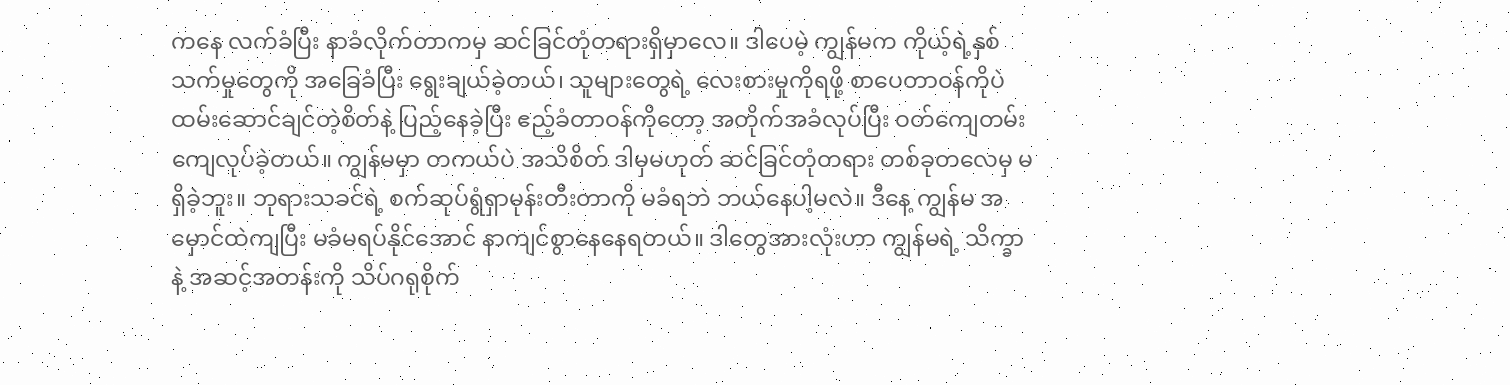ကနေ လက်ခံပြီး နာခံလိုက်တာကမှ ဆင်ခြင်တုံတရားရှိမှာလေ။ ဒါပေမဲ့ ကျွန်မက ကိုယ့်ရဲ့နှစ်သက်မှုတွေကို အခြေခံပြီး ရွေးချယ်ခဲ့တယ်၊ သူများတွေရဲ့ လေးစားမှုကိုရဖို့ စာပေတာဝန်ကိုပဲ ထမ်းဆောင်ချင်တဲ့စိတ်နဲ့ ပြည့်နေခဲ့ပြီး ဧည့်ခံတာဝန်ကိုတော့ အတိုက်အခံလုပ်ပြီး ဝတ်ကျေတမ်းကျေလုပ်ခဲ့တယ်။ ကျွန်မမှာ တကယ်ပဲ အသိစိတ် ဒါမှမဟုတ် ဆင်ခြင်တုံတရား တစ်ခုတလေမှ မရှိခဲ့ဘူး။ ဘုရားသခင်ရဲ့ စက်ဆုပ်ရွံရှာမုန်းတီးတာကို မခံရဘဲ ဘယ်နေပါ့မလဲ။ ဒီနေ့ ကျွန်မ အမှောင်ထဲကျပြီး မခံမရပ်နိုင်အောင် နာကျင်စွာနေနေရတယ်။ ဒါတွေအားလုံးဟာ ကျွန်မရဲ့ သိက္ခာနဲ့ အဆင့်အတန်းကို သိပ်ဂရုစိုက်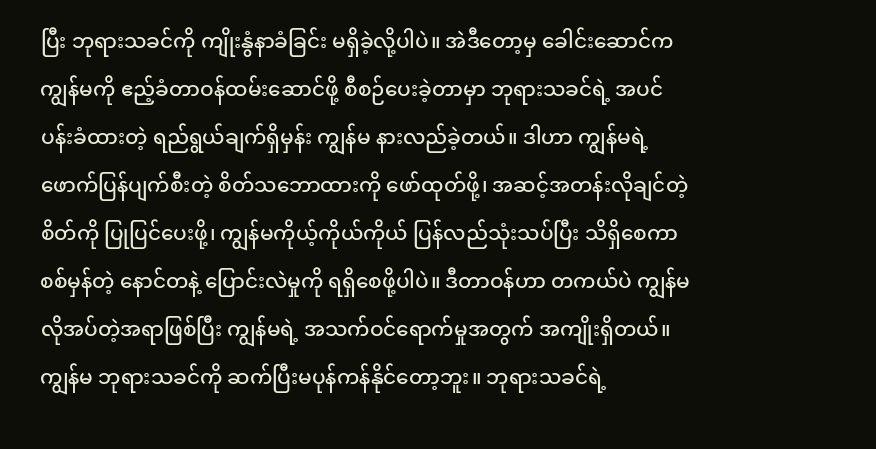ပြီး ဘုရားသခင်ကို ကျိုးနွံနာခံခြင်း မရှိခဲ့လို့ပါပဲ။ အဲဒီတော့မှ ခေါင်းဆောင်က ကျွန်မကို ဧည့်ခံတာဝန်ထမ်းဆောင်ဖို့ စီစဉ်ပေးခဲ့တာမှာ ဘုရားသခင်ရဲ့ အပင်ပန်းခံထားတဲ့ ရည်ရွယ်ချက်ရှိမှန်း ကျွန်မ နားလည်ခဲ့တယ်။ ဒါဟာ ကျွန်မရဲ့ ဖောက်ပြန်ပျက်စီးတဲ့ စိတ်သဘောထားကို ဖော်ထုတ်ဖို့၊ အဆင့်အတန်းလိုချင်တဲ့စိတ်ကို ပြုပြင်ပေးဖို့၊ ကျွန်မကိုယ့်ကိုယ်ကိုယ် ပြန်လည်သုံးသပ်ပြီး သိရှိစေကာ စစ်မှန်တဲ့ နောင်တနဲ့ ပြောင်းလဲမှုကို ရရှိစေဖို့ပါပဲ။ ဒီတာဝန်ဟာ တကယ်ပဲ ကျွန်မလိုအပ်တဲ့အရာဖြစ်ပြီး ကျွန်မရဲ့ အသက်ဝင်ရောက်မှုအတွက် အကျိုးရှိတယ်။ ကျွန်မ ဘုရားသခင်ကို ဆက်ပြီးမပုန်ကန်နိုင်တော့ဘူး။ ဘုရားသခင်ရဲ့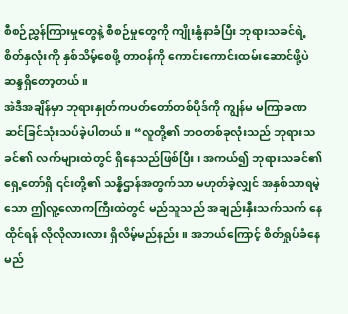စီစဉ်ညွှန်ကြားမှုတွေနဲ့ စီစဉ်မှုတွေကို ကျိုးနွံနာခံပြီး ဘုရားသခင်ရဲ့ စိတ်နှလုံးကို နှစ်သိမ့်စေဖို့ တာဝန်ကို ကောင်းကောင်းထမ်းဆောင်ဖို့ပဲ ဆန္ဒရှိတော့တယ်။
အဲဒီအချိန်မှာ ဘုရားနှုတ်ကပတ်တော်တစ်ပိုဒ်ကို ကျွန်မ မကြာခဏ ဆင်ခြင်သုံးသပ်ခဲ့ပါတယ်။ “လူတို့၏ ဘဝတစ်ခုလုံးသည် ဘုရားသခင်၏ လက်များထဲတွင် ရှိနေသည်ဖြစ်ပြီး၊ အကယ်၍ ဘုရားသခင်၏ရှေ့တော်ရှိ ၎င်းတို့၏ သန္နိဌာန်အတွက်သာ မဟုတ်ခဲ့လျှင် အနှစ်သာရမဲ့သော ဤလူ့လောကကြီးထဲတွင် မည်သူသည် အချည်းနှီးသက်သက် နေထိုင်ရန် လိုလိုလားလား ရှိလိမ့်မည်နည်း။ အဘယ်ကြောင့် စိတ်ရှုပ်ခံနေမည်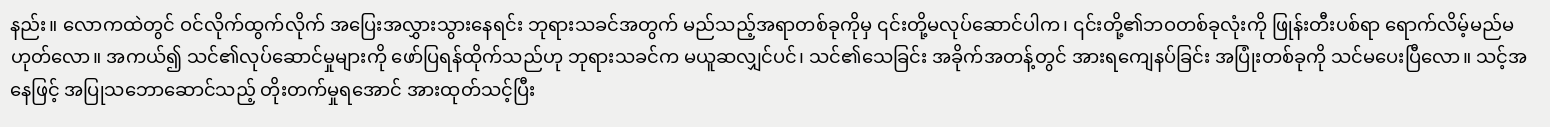နည်း။ လောကထဲတွင် ဝင်လိုက်ထွက်လိုက် အပြေးအလွှားသွားနေရင်း ဘုရားသခင်အတွက် မည်သည့်အရာတစ်ခုကိုမှ ၎င်းတို့မလုပ်ဆောင်ပါက၊ ၎င်းတို့၏ဘဝတစ်ခုလုံးကို ဖြုန်းတီးပစ်ရာ ရောက်လိမ့်မည်မဟုတ်လော။ အကယ်၍ သင်၏လုပ်ဆောင်မှုများကို ဖော်ပြရန်ထိုက်သည်ဟု ဘုရားသခင်က မယူဆလျှင်ပင်၊ သင်၏သေခြင်း အခိုက်အတန့်တွင် အားရကျေနပ်ခြင်း အပြုံးတစ်ခုကို သင်မပေးပြီလော။ သင့်အနေဖြင့် အပြုသဘောဆောင်သည့် တိုးတက်မှုရအောင် အားထုတ်သင့်ပြီး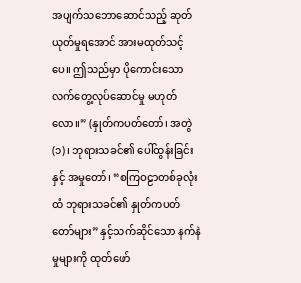အပျက်သဘောဆောင်သည့် ဆုတ်ယုတ်မှုရအောင် အားမထုတ်သင့်ပေ။ ဤသည်မှာ ပိုကောင်းသော လက်တွေ့လုပ်ဆောင်မှု မဟုတ်လော။” (နှုတ်ကပတ်တော်၊ အတွဲ (၁)၊ ဘုရားသခင်၏ ပေါ်ထွန်းခြင်းနှင့် အမှုတော်၊ “စကြဝဠာတစ်ခုလုံးထံ ဘုရားသခင်၏ နှုတ်ကပတ်တော်များ” နှင့်သက်ဆိုင်သော နက်နဲမှုများကို ထုတ်ဖော်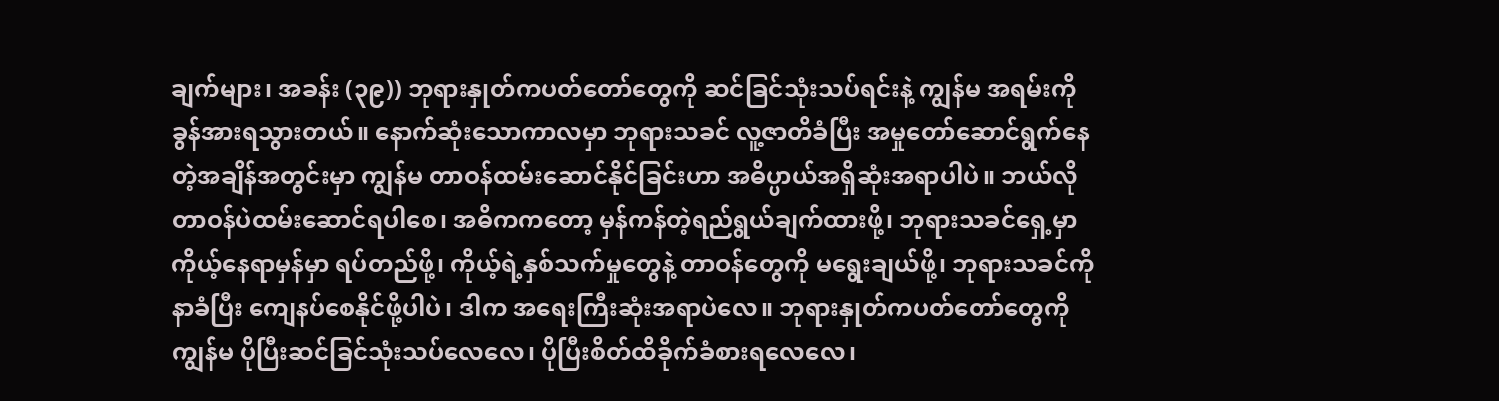ချက်များ၊ အခန်း (၃၉)) ဘုရားနှုတ်ကပတ်တော်တွေကို ဆင်ခြင်သုံးသပ်ရင်းနဲ့ ကျွန်မ အရမ်းကို ခွန်အားရသွားတယ်။ နောက်ဆုံးသောကာလမှာ ဘုရားသခင် လူ့ဇာတိခံပြီး အမှုတော်ဆောင်ရွက်နေတဲ့အချိန်အတွင်းမှာ ကျွန်မ တာဝန်ထမ်းဆောင်နိုင်ခြင်းဟာ အဓိပ္ပာယ်အရှိဆုံးအရာပါပဲ။ ဘယ်လိုတာဝန်ပဲထမ်းဆောင်ရပါစေ၊ အဓိကကတော့ မှန်ကန်တဲ့ရည်ရွယ်ချက်ထားဖို့၊ ဘုရားသခင်ရှေ့မှာ ကိုယ့်နေရာမှန်မှာ ရပ်တည်ဖို့၊ ကိုယ့်ရဲ့နှစ်သက်မှုတွေနဲ့ တာဝန်တွေကို မရွေးချယ်ဖို့၊ ဘုရားသခင်ကို နာခံပြီး ကျေနပ်စေနိုင်ဖို့ပါပဲ၊ ဒါက အရေးကြီးဆုံးအရာပဲလေ။ ဘုရားနှုတ်ကပတ်တော်တွေကို ကျွန်မ ပိုပြီးဆင်ခြင်သုံးသပ်လေလေ၊ ပိုပြီးစိတ်ထိခိုက်ခံစားရလေလေ၊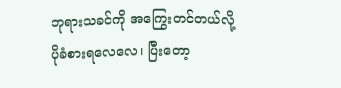ဘုရားသခင်ကို အကြွေးတင်တယ်လို့ ပိုခံစားရလေလေ၊ ပြီးတော့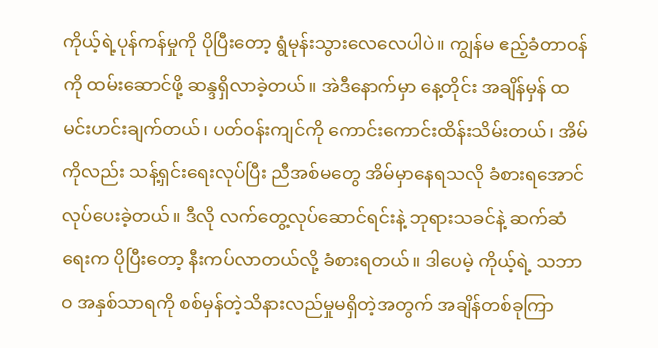ကိုယ့်ရဲ့ပုန်ကန်မှုကို ပိုပြီးတော့ ရွံမုန်းသွားလေလေပါပဲ။ ကျွန်မ ဧည့်ခံတာဝန်ကို ထမ်းဆောင်ဖို့ ဆန္ဒရှိလာခဲ့တယ်။ အဲဒီနောက်မှာ နေ့တိုင်း အချိန်မှန် ထမင်းဟင်းချက်တယ်၊ ပတ်ဝန်းကျင်ကို ကောင်းကောင်းထိန်းသိမ်းတယ်၊ အိမ်ကိုလည်း သန့်ရှင်းရေးလုပ်ပြီး ညီအစ်မတွေ အိမ်မှာနေရသလို ခံစားရအောင် လုပ်ပေးခဲ့တယ်။ ဒီလို လက်တွေ့လုပ်ဆောင်ရင်းနဲ့ ဘုရားသခင်နဲ့ ဆက်ဆံရေးက ပိုပြီးတော့ နီးကပ်လာတယ်လို့ ခံစားရတယ်။ ဒါပေမဲ့ ကိုယ့်ရဲ့ သဘာဝ အနှစ်သာရကို စစ်မှန်တဲ့သိနားလည်မှုမရှိတဲ့အတွက် အချိန်တစ်ခုကြာ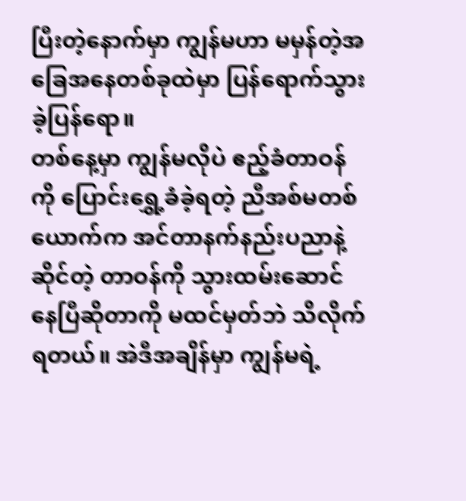ပြီးတဲ့နောက်မှာ ကျွန်မဟာ မမှန်တဲ့အခြေအနေတစ်ခုထဲမှာ ပြန်ရောက်သွားခဲ့ပြန်ရော။
တစ်နေ့မှာ ကျွန်မလိုပဲ ဧည့်ခံတာဝန်ကို ပြောင်းရွှေ့ခံခဲ့ရတဲ့ ညီအစ်မတစ်ယောက်က အင်တာနက်နည်းပညာနဲ့ဆိုင်တဲ့ တာဝန်ကို သွားထမ်းဆောင်နေပြီဆိုတာကို မထင်မှတ်ဘဲ သိလိုက်ရတယ်။ အဲဒီအချိန်မှာ ကျွန်မရဲ့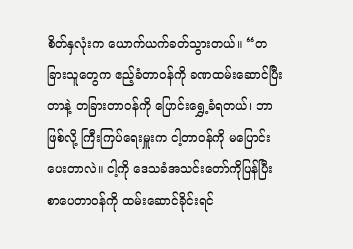စိတ်နှလုံးက ယောက်ယက်ခတ်သွားတယ်။ “တခြားသူတွေက ဧည့်ခံတာဝန်ကို ခဏထမ်းဆောင်ပြီးတာနဲ့ တခြားတာဝန်ကို ပြောင်းရွှေ့ခံရတယ်၊ ဘာဖြစ်လို့ ကြီးကြပ်ရေးမှူးက ငါ့တာဝန်ကို မပြောင်းပေးတာလဲ။ ငါ့ကို ဒေသခံအသင်းတော်ကိုပြန်ပြီး စာပေတာဝန်ကို ထမ်းဆောင်ခိုင်းရင်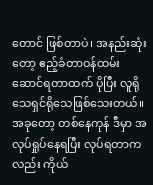တောင် ဖြစ်တာပဲ၊ အနည်းဆုံးတော့ ဧည့်ခံတာဝန်ထမ်းဆောင်ရတာထက် ပိုပြီး လူရိုသေရှင်ရိုသေဖြစ်သေးတယ်။ အခုတော့ တစ်နေကုန် ဒီမှာ အလုပ်ရှုပ်နေရပြီး လုပ်ရတာကလည်း ကိုယ်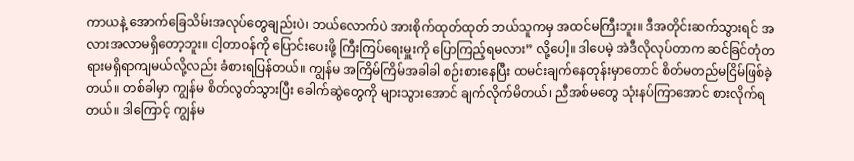ကာယနဲ့ အောက်ခြေသိမ်းအလုပ်တွေချည်းပဲ၊ ဘယ်လောက်ပဲ အားစိုက်ထုတ်ထုတ် ဘယ်သူကမှ အထင်မကြီးဘူး။ ဒီအတိုင်းဆက်သွားရင် အလားအလာမရှိတော့ဘူး။ ငါ့တာဝန်ကို ပြောင်းပေးဖို့ ကြီးကြပ်ရေးမှူးကို ပြောကြည့်ရမလား” လို့ပေါ့။ ဒါပေမဲ့ အဲဒီလိုလုပ်တာက ဆင်ခြင်တုံတရားမရှိရာကျမယ်လို့လည်း ခံစားရပြန်တယ်။ ကျွန်မ အကြိမ်ကြိမ်အခါခါ စဉ်းစားနေပြီး ထမင်းချက်နေတုန်းမှာတောင် စိတ်မတည်မငြိမ်ဖြစ်ခဲ့တယ်။ တစ်ခါမှာ ကျွန်မ စိတ်လွတ်သွားပြီး ခေါက်ဆွဲတွေကို များသွားအောင် ချက်လိုက်မိတယ်၊ ညီအစ်မတွေ သုံးနပ်ကြာအောင် စားလိုက်ရတယ်။ ဒါကြောင့် ကျွန်မ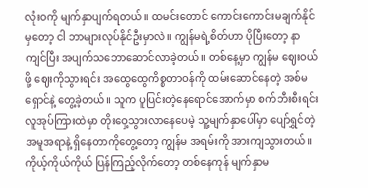လုံးဝကို မျက်နှာပျက်ရတယ်။ ထမင်းတောင် ကောင်းကောင်းမချက်နိုင်မှတော့ ငါ ဘာများလုပ်နိုင်ဦးမှာလဲ။ ကျွန်မရဲ့စိတ်ဟာ ပိုပြီးတော့ နာကျင်ပြီး အပျက်သဘောဆောင်လာခဲ့တယ်။ တစ်နေ့မှာ ကျွန်မ ဈေးဝယ်ဖို့ ဈေးကိုသွားရင်း အထွေထွေကိစ္စတာဝန်ကို ထမ်းဆောင်နေတဲ့ အစ်မရှောင်နဲ့ တွေ့ခဲ့တယ်။ သူက ပူပြင်းတဲ့နေရောင်အောက်မှာ စက်ဘီးစီးရင်း လူအုပ်ကြားထဲမှာ တိုးဝှေ့သွားလာနေပေမဲ့ သူ့မျက်နှာပေါ်မှာ ပျော်ရွှင်တဲ့အမူအရာနဲ့ ရှိနေတာကိုတွေ့တော့ ကျွန်မ အရမ်းကို အားကျသွားတယ်။ ကိုယ့်ကိုယ်ကိုယ် ပြန်ကြည့်လိုက်တော့ တစ်နေကုန် မျက်နှာမ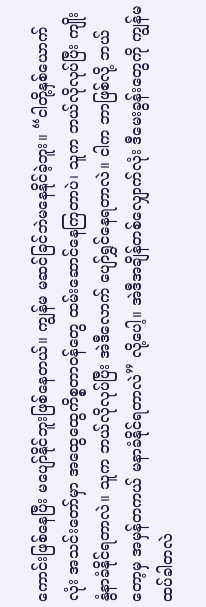ကောင်းဖြစ်နေပြီး မပျော်နိုင်ဘူးဖြစ်နေတယ်။ ကျွန်မ မဆင်ခြင်ဘဲမနေနိုင်ခဲ့ဘူး။ “ငါတို့နှစ်ယောက်လုံး အသင်းတော်မှာ အထွေထွေကိစ္စတာဝန်တွေ ထမ်းဆောင်နေကြတာပဲ၊ သူက ဘယ်လိုလုပ်ပြီး ကျိုးနွံနာခံနိုင်ရတာလဲ။ သူက ဘယ်လိုလုပ်ပြီး အဲဒီလောက် ပျော်ရွှင်နေရတာလဲ။ ငါက ဘာဖြစ်လို့ ဘယ်တော့မှ အမှန်တကယ် မနာခံနိုင်ရတာလဲ” လို့ပေါ့။ အဲဒီအချိန်တစ်လျှောက်လုံး ဒီမေးခွန်းတွေကို ကျွန်မ ထပ်ခါတလဲ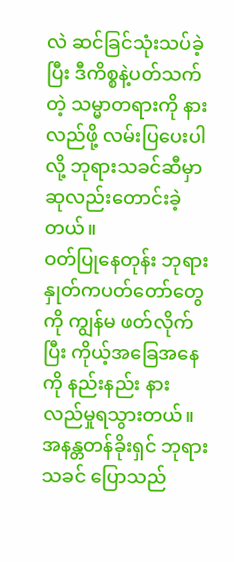လဲ ဆင်ခြင်သုံးသပ်ခဲ့ပြီး ဒီကိစ္စနဲ့ပတ်သက်တဲ့ သမ္မာတရားကို နားလည်ဖို့ လမ်းပြပေးပါလို့ ဘုရားသခင်ဆီမှာ ဆုလည်းတောင်းခဲ့တယ်။
ဝတ်ပြုနေတုန်း ဘုရားနှုတ်ကပတ်တော်တွေကို ကျွန်မ ဖတ်လိုက်ပြီး ကိုယ့်အခြေအနေကို နည်းနည်း နားလည်မှုရသွားတယ်။ အနန္တတန်ခိုးရှင် ဘုရားသခင် ပြောသည်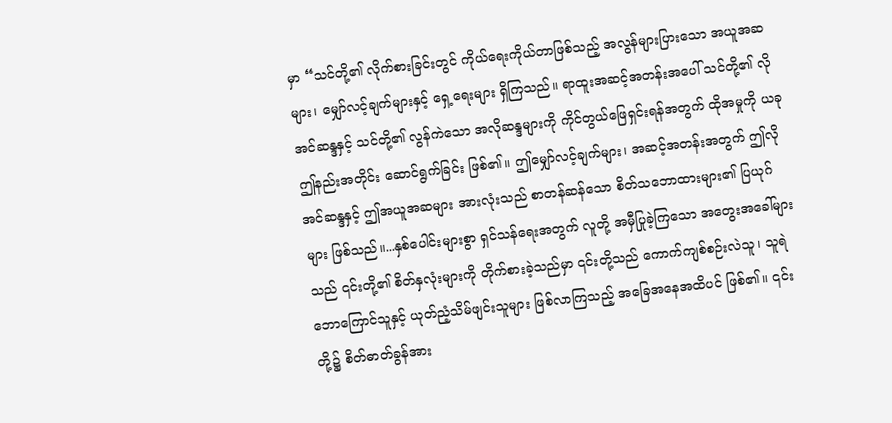မှာ “သင်တို့၏ လိုက်စားခြင်းတွင် ကိုယ်ရေးကိုယ်တာဖြစ်သည့် အလွန်များပြားသော အယူအဆများ၊ မျှော်လင့်ချက်များနှင့် ရှေ့ရေးများ ရှိကြသည်။ ရာထူးအဆင့်အတန်းအပေါ် သင်တို့၏ လိုအင်ဆန္ဒနှင့် သင်တို့၏ လွန်ကဲသော အလိုဆန္ဒများကို ကိုင်တွယ်ဖြေရှင်းရန်အတွက် ထိုအမှုကို ယခု ဤနည်းအတိုင်း ဆောင်ရွက်ခြင်း ဖြစ်၏။ ဤမျှော်လင့်ချက်များ၊ အဆင့်အတန်းအတွက် ဤလိုအင်ဆန္ဒနှင့် ဤအယူအဆများ အားလုံးသည် စာတန်ဆန်သော စိတ်သဘောထားများ၏ ပြယုဂ်များ ဖြစ်သည်။...နှစ်ပေါင်းများစွာ ရှင်သန်ရေးအတွက် လူတို့ အမှီပြုခဲ့ကြသော အတွေးအခေါ်များသည် ၎င်းတို့၏ စိတ်နှလုံးများကို တိုက်စားခဲ့သည်မှာ ၎င်းတို့သည် ကောက်ကျစ်စဉ်းလဲသူ၊ သူရဲဘောကြောင်သူနှင့် ယုတ်ညံ့သိမ်ဖျင်းသူများ ဖြစ်လာကြသည့် အခြေအနေအထိပင် ဖြစ်၏။ ၎င်းတို့၌ စိတ်ဓာတ်ခွန်အား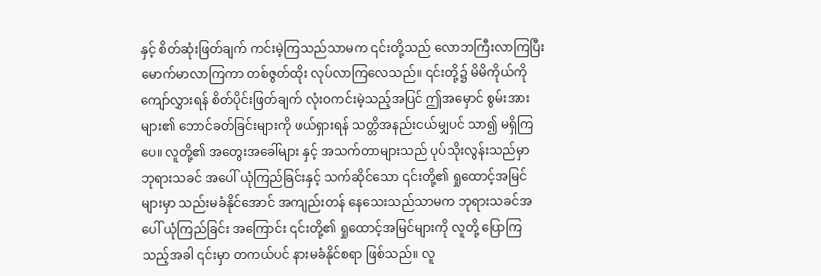နှင့် စိတ်ဆုံးဖြတ်ချက် ကင်းမဲ့ကြသည်သာမက ၎င်းတို့သည် လောဘကြီးလာကြပြီး မောက်မာလာကြကာ တစ်ဇွတ်ထိုး လုပ်လာကြလေသည်။ ၎င်းတို့၌ မိမိကိုယ်ကို ကျော်လွှားရန် စိတ်ပိုင်းဖြတ်ချက် လုံးဝကင်းမဲ့သည့်အပြင် ဤအမှောင် စွမ်းအားများ၏ ဘောင်ခတ်ခြင်းများကို ဖယ်ရှားရန် သတ္တိအနည်းငယ်မျှပင် သာ၍ မရှိကြပေ။ လူတို့၏ အတွေးအခေါ်များ နှင့် အသက်တာများသည် ပုပ်သိုးလွန်းသည်မှာ ဘုရားသခင် အပေါ် ယုံကြည်ခြင်းနှင့် သက်ဆိုင်သော ၎င်းတို့၏ ရှုထောင့်အမြင်များမှာ သည်းမခံနိုင်အောင် အကျည်းတန် နေသေးသည်သာမက ဘုရားသခင်အပေါ် ယုံကြည်ခြင်း အကြောင်း ၎င်းတို့၏ ရှုထောင့်အမြင်များကို လူတို့ ပြောကြသည့်အခါ ၎င်းမှာ တကယ်ပင် နားမခံနိုင်စရာ ဖြစ်သည်။ လူ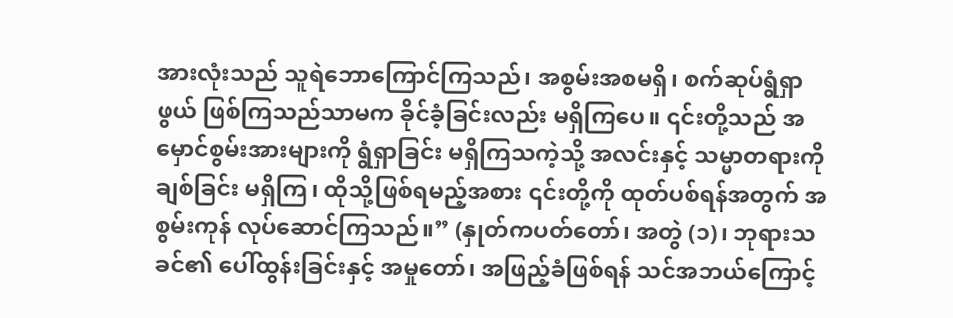အားလုံးသည် သူရဲဘောကြောင်ကြသည်၊ အစွမ်းအစမရှိ၊ စက်ဆုပ်ရွံရှာဖွယ် ဖြစ်ကြသည်သာမက ခိုင်ခံ့ခြင်းလည်း မရှိကြပေ။ ၎င်းတို့သည် အမှောင်စွမ်းအားများကို ရွံရှာခြင်း မရှိကြသကဲ့သို့ အလင်းနှင့် သမ္မာတရားကို ချစ်ခြင်း မရှိကြ၊ ထိုသို့ဖြစ်ရမည့်အစား ၎င်းတို့ကို ထုတ်ပစ်ရန်အတွက် အစွမ်းကုန် လုပ်ဆောင်ကြသည်။” (နှုတ်ကပတ်တော်၊ အတွဲ (၁)၊ ဘုရားသခင်၏ ပေါ်ထွန်းခြင်းနှင့် အမှုတော်၊ အဖြည့်ခံဖြစ်ရန် သင်အဘယ်ကြောင့်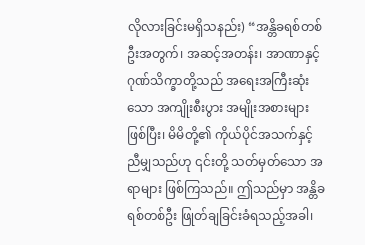လိုလားခြင်းမရှိသနည်း) “အန္တိခရစ်တစ်ဦးအတွက်၊ အဆင့်အတန်း၊ အာဏာနှင့် ဂုဏ်သိက္ခာတို့သည် အရေးအကြီးဆုံးသော အကျိုးစီးပွား အမျိုးအစားများဖြစ်ပြီး၊ မိမိတို့၏ ကိုယ်ပိုင်အသက်နှင့် ညီမျှသည်ဟု ၎င်းတို့ သတ်မှတ်သော အရာများ ဖြစ်ကြသည်။ ဤသည်မှာ အန္တိခရစ်တစ်ဦး ဖြုတ်ချခြင်းခံရသည့်အခါ၊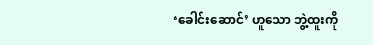‘ခေါင်းဆောင်’ ဟူသော ဘွဲ့ထူးကို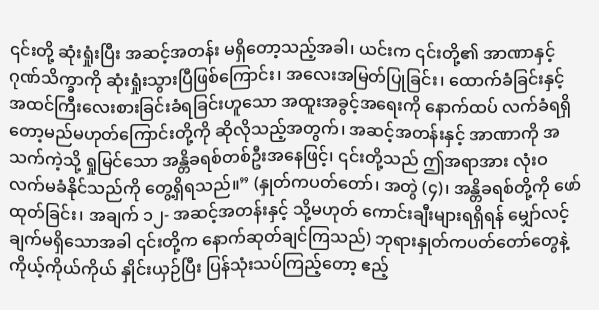၎င်းတို့ ဆုံးရှုံးပြီး အဆင့်အတန်း မရှိတော့သည့်အခါ၊ ယင်းက ၎င်းတို့၏ အာဏာနှင့် ဂုဏ်သိက္ခာကို ဆုံးရှုံးသွားပြီဖြစ်ကြောင်း၊ အလေးအမြတ်ပြုခြင်း၊ ထောက်ခံခြင်းနှင့် အထင်ကြီးလေးစားခြင်းခံရခြင်းဟူသော အထူးအခွင့်အရေးကို နောက်ထပ် လက်ခံရရှိတော့မည်မဟုတ်ကြောင်းတို့ကို ဆိုလိုသည့်အတွက်၊ အဆင့်အတန်းနှင့် အာဏာကို အသက်ကဲ့သို့ ရှုမြင်သော အန္တိခရစ်တစ်ဦးအနေဖြင့်၊ ၎င်းတို့သည် ဤအရာအား လုံးဝ လက်မခံနိုင်သည်ကို တွေ့ရှိရသည်။” (နှုတ်ကပတ်တော်၊ အတွဲ (၄)၊ အန္တိခရစ်တို့ကို ဖော်ထုတ်ခြင်း၊ အချက် ၁၂- အဆင့်အတန်းနှင့် သို့မဟုတ် ကောင်းချီးများရရှိရန် မျှော်လင့်ချက်မရှိသောအခါ ၎င်းတို့က နောက်ဆုတ်ချင်ကြသည်) ဘုရားနှုတ်ကပတ်တော်တွေနဲ့ ကိုယ့်ကိုယ်ကိုယ် နှိုင်းယှဉ်ပြီး ပြန်သုံးသပ်ကြည့်တော့ ဧည့်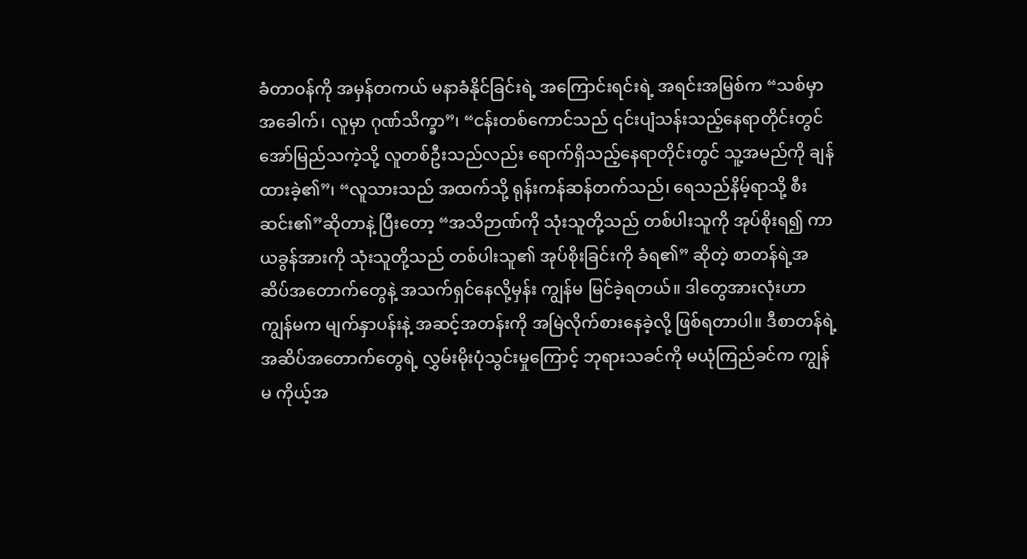ခံတာဝန်ကို အမှန်တကယ် မနာခံနိုင်ခြင်းရဲ့ အကြောင်းရင်းရဲ့ အရင်းအမြစ်က “သစ်မှာ အခေါက်၊ လူမှာ ဂုဏ်သိက္ခာ”၊ “ငန်းတစ်ကောင်သည် ၎င်းပျံသန်းသည့်နေရာတိုင်းတွင် အော်မြည်သကဲ့သို့ လူတစ်ဦးသည်လည်း ရောက်ရှိသည့်နေရာတိုင်းတွင် သူ့အမည်ကို ချန်ထားခဲ့၏”၊ “လူသားသည် အထက်သို့ ရုန်းကန်ဆန်တက်သည်၊ ရေသည်နိမ့်ရာသို့ စီးဆင်း၏”ဆိုတာနဲ့ ပြီးတော့ “အသိဉာဏ်ကို သုံးသူတို့သည် တစ်ပါးသူကို အုပ်စိုးရ၍ ကာယခွန်အားကို သုံးသူတို့သည် တစ်ပါးသူ၏ အုပ်စိုးခြင်းကို ခံရ၏” ဆိုတဲ့ စာတန်ရဲ့အဆိပ်အတောက်တွေနဲ့ အသက်ရှင်နေလို့မှန်း ကျွန်မ မြင်ခဲ့ရတယ်။ ဒါတွေအားလုံးဟာ ကျွန်မက မျက်နှာပန်းနဲ့ အဆင့်အတန်းကို အမြဲလိုက်စားနေခဲ့လို့ ဖြစ်ရတာပါ။ ဒီစာတန်ရဲ့အဆိပ်အတောက်တွေရဲ့ လွှမ်းမိုးပုံသွင်းမှုကြောင့် ဘုရားသခင်ကို မယုံကြည်ခင်က ကျွန်မ ကိုယ့်အ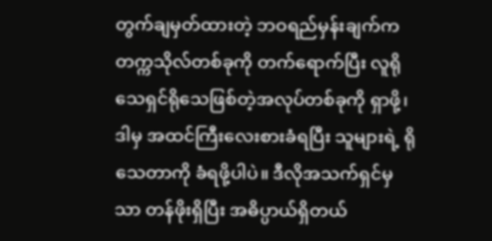တွက်ချမှတ်ထားတဲ့ ဘဝရည်မှန်းချက်က တက္ကသိုလ်တစ်ခုကို တက်ရောက်ပြီး လူရိုသေရှင်ရိုသေဖြစ်တဲ့အလုပ်တစ်ခုကို ရှာဖို့၊ ဒါမှ အထင်ကြီးလေးစားခံရပြီး သူများရဲ့ ရိုသေတာကို ခံရဖို့ပါပဲ။ ဒီလိုအသက်ရှင်မှသာ တန်ဖိုးရှိပြီး အဓိပ္ပာယ်ရှိတယ်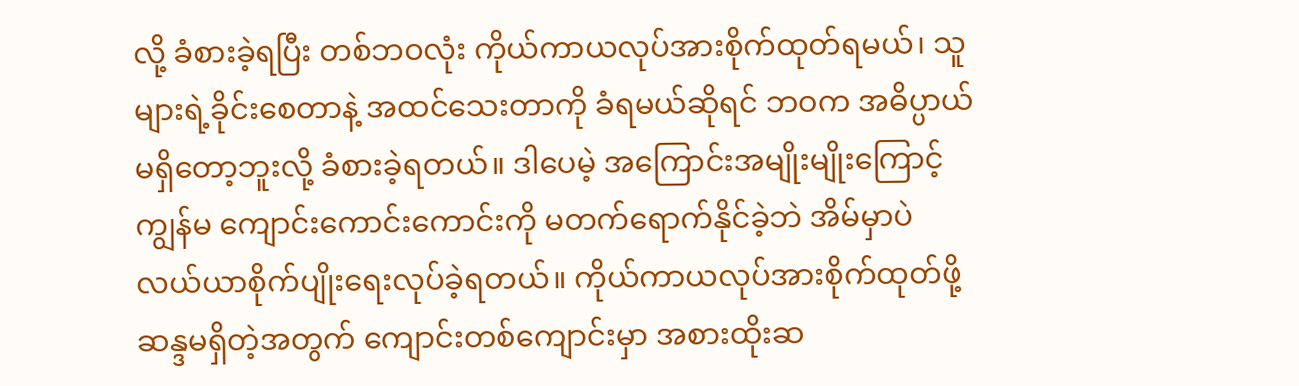လို့ ခံစားခဲ့ရပြီး တစ်ဘဝလုံး ကိုယ်ကာယလုပ်အားစိုက်ထုတ်ရမယ်၊ သူများရဲ့ခိုင်းစေတာနဲ့ အထင်သေးတာကို ခံရမယ်ဆိုရင် ဘဝက အဓိပ္ပာယ်မရှိတော့ဘူးလို့ ခံစားခဲ့ရတယ်။ ဒါပေမဲ့ အကြောင်းအမျိုးမျိုးကြောင့် ကျွန်မ ကျောင်းကောင်းကောင်းကို မတက်ရောက်နိုင်ခဲ့ဘဲ အိမ်မှာပဲ လယ်ယာစိုက်ပျိုးရေးလုပ်ခဲ့ရတယ်။ ကိုယ်ကာယလုပ်အားစိုက်ထုတ်ဖို့ ဆန္ဒမရှိတဲ့အတွက် ကျောင်းတစ်ကျောင်းမှာ အစားထိုးဆ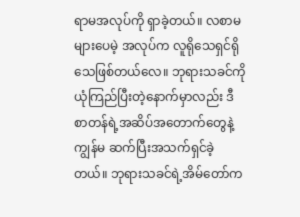ရာမအလုပ်ကို ရှာခဲ့တယ်။ လစာမများပေမဲ့ အလုပ်က လူရိုသေရှင်ရိုသေဖြစ်တယ်လေ။ ဘုရားသခင်ကို ယုံကြည်ပြီးတဲ့နောက်မှာလည်း ဒီစာတန်ရဲ့အဆိပ်အတောက်တွေနဲ့ ကျွန်မ ဆက်ပြီးအသက်ရှင်ခဲ့တယ်။ ဘုရားသခင်ရဲ့အိမ်တော်က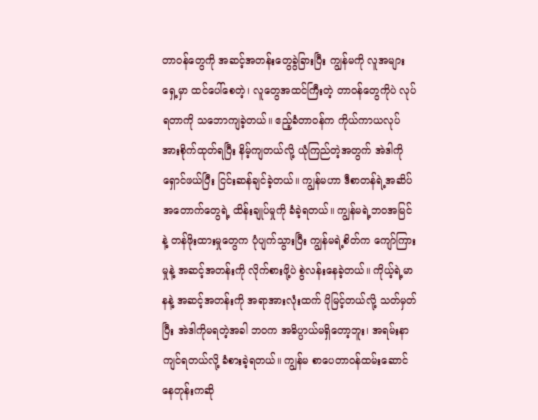တာဝန်တွေကို အဆင့်အတန်းတွေခွဲခြားပြီး ကျွန်မကို လူအများရှေ့မှာ ထင်ပေါ်စေတဲ့၊ လူတွေအထင်ကြီးတဲ့ တာဝန်တွေကိုပဲ လုပ်ရတာကို သဘောကျခဲ့တယ်။ ဧည့်ခံတာဝန်က ကိုယ်ကာယလုပ်အားစိုက်ထုတ်ရပြီး နိမ့်ကျတယ်လို့ ယုံကြည်တဲ့အတွက် အဲဒါကို ရှောင်ဖယ်ပြီး ငြင်းဆန်ချင်ခဲ့တယ်။ ကျွန်မဟာ ဒီစာတန်ရဲ့အဆိပ်အတောက်တွေရဲ့ ထိန်းချုပ်မှုကို ခံခဲ့ရတယ်။ ကျွန်မရဲ့ဘဝအမြင်နဲ့ တန်ဖိုးထားမှုတွေက ပုံပျက်သွားပြီး ကျွန်မရဲ့စိတ်က ကျော်ကြားမှုနဲ့ အဆင့်အတန်းကို လိုက်စားဖို့ပဲ စွဲလန်းနေခဲ့တယ်။ ကိုယ့်ရဲ့မာနနဲ့ အဆင့်အတန်းကို အရာအားလုံးထက် ပိုမြင့်တယ်လို့ သတ်မှတ်ပြီး အဲဒါကိုမရတဲ့အခါ ဘဝက အဓိပ္ပာယ်မရှိတော့ဘူး၊ အရမ်းနာကျင်ရတယ်လို့ ခံစားခဲ့ရတယ်။ ကျွန်မ စာပေတာဝန်ထမ်းဆောင်နေတုန်းကဆို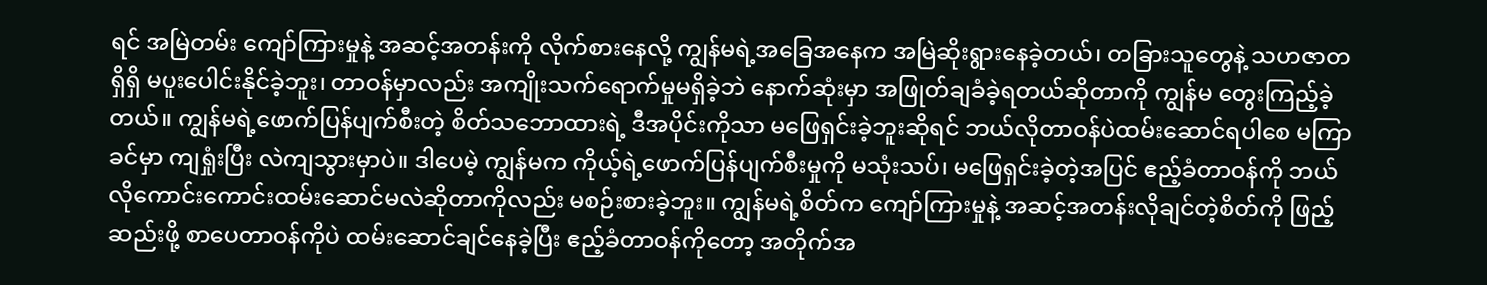ရင် အမြဲတမ်း ကျော်ကြားမှုနဲ့ အဆင့်အတန်းကို လိုက်စားနေလို့ ကျွန်မရဲ့အခြေအနေက အမြဲဆိုးရွားနေခဲ့တယ်၊ တခြားသူတွေနဲ့ သဟဇာတရှိရှိ မပူးပေါင်းနိုင်ခဲ့ဘူး၊ တာဝန်မှာလည်း အကျိုးသက်ရောက်မှုမရှိခဲ့ဘဲ နောက်ဆုံးမှာ အဖြုတ်ချခံခဲ့ရတယ်ဆိုတာကို ကျွန်မ တွေးကြည့်ခဲ့တယ်။ ကျွန်မရဲ့ဖောက်ပြန်ပျက်စီးတဲ့ စိတ်သဘောထားရဲ့ ဒီအပိုင်းကိုသာ မဖြေရှင်းခဲ့ဘူးဆိုရင် ဘယ်လိုတာဝန်ပဲထမ်းဆောင်ရပါစေ မကြာခင်မှာ ကျရှုံးပြီး လဲကျသွားမှာပဲ။ ဒါပေမဲ့ ကျွန်မက ကိုယ့်ရဲ့ဖောက်ပြန်ပျက်စီးမှုကို မသုံးသပ်၊ မဖြေရှင်းခဲ့တဲ့အပြင် ဧည့်ခံတာဝန်ကို ဘယ်လိုကောင်းကောင်းထမ်းဆောင်မလဲဆိုတာကိုလည်း မစဉ်းစားခဲ့ဘူး။ ကျွန်မရဲ့စိတ်က ကျော်ကြားမှုနဲ့ အဆင့်အတန်းလိုချင်တဲ့စိတ်ကို ဖြည့်ဆည်းဖို့ စာပေတာဝန်ကိုပဲ ထမ်းဆောင်ချင်နေခဲ့ပြီး ဧည့်ခံတာဝန်ကိုတော့ အတိုက်အ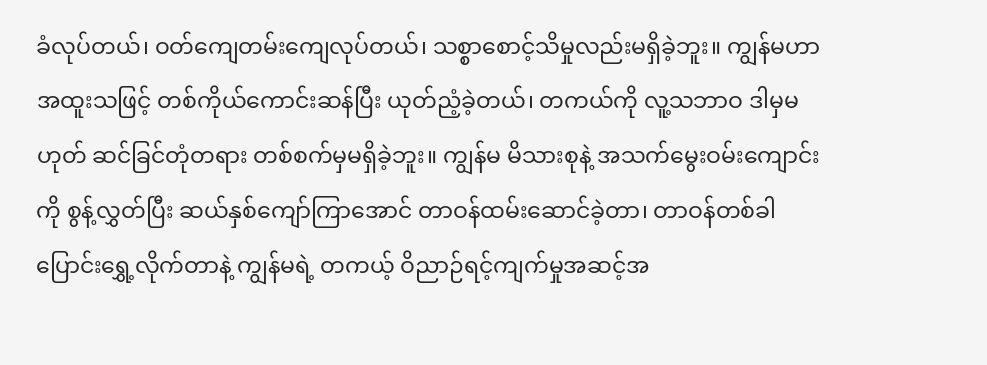ခံလုပ်တယ်၊ ဝတ်ကျေတမ်းကျေလုပ်တယ်၊ သစ္စာစောင့်သိမှုလည်းမရှိခဲ့ဘူး။ ကျွန်မဟာ အထူးသဖြင့် တစ်ကိုယ်ကောင်းဆန်ပြီး ယုတ်ညံ့ခဲ့တယ်၊ တကယ်ကို လူ့သဘာဝ ဒါမှမဟုတ် ဆင်ခြင်တုံတရား တစ်စက်မှမရှိခဲ့ဘူး။ ကျွန်မ မိသားစုနဲ့ အသက်မွေးဝမ်းကျောင်းကို စွန့်လွှတ်ပြီး ဆယ်နှစ်ကျော်ကြာအောင် တာဝန်ထမ်းဆောင်ခဲ့တာ၊ တာဝန်တစ်ခါပြောင်းရွှေ့လိုက်တာနဲ့ ကျွန်မရဲ့ တကယ့် ဝိညာဉ်ရင့်ကျက်မှုအဆင့်အ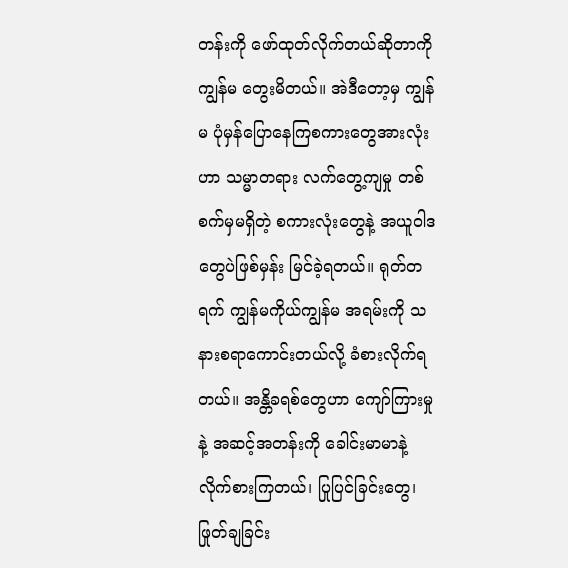တန်းကို ဖော်ထုတ်လိုက်တယ်ဆိုတာကို ကျွန်မ တွေးမိတယ်။ အဲဒီတော့မှ ကျွန်မ ပုံမှန်ပြောနေကြစကားတွေအားလုံးဟာ သမ္မာတရား လက်တွေ့ကျမှု တစ်စက်မှမရှိတဲ့ စကားလုံးတွေနဲ့ အယူဝါဒတွေပဲဖြစ်မှန်း မြင်ခဲ့ရတယ်။ ရုတ်တရက် ကျွန်မကိုယ်ကျွန်မ အရမ်းကို သနားစရာကောင်းတယ်လို့ ခံစားလိုက်ရတယ်။ အန္တိခရစ်တွေဟာ ကျော်ကြားမှုနဲ့ အဆင့်အတန်းကို ခေါင်းမာမာနဲ့ လိုက်စားကြတယ်၊ ပြုပြင်ခြင်းတွေ၊ ဖြုတ်ချခြင်း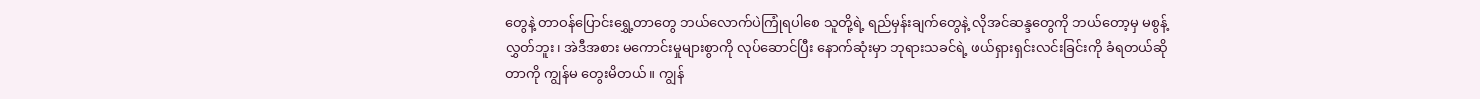တွေနဲ့ တာဝန်ပြောင်းရွှေ့တာတွေ ဘယ်လောက်ပဲကြုံရပါစေ သူတို့ရဲ့ ရည်မှန်းချက်တွေနဲ့ လိုအင်ဆန္ဒတွေကို ဘယ်တော့မှ မစွန့်လွှတ်ဘူး၊ အဲဒီအစား မကောင်းမှုများစွာကို လုပ်ဆောင်ပြီး နောက်ဆုံးမှာ ဘုရားသခင်ရဲ့ ဖယ်ရှားရှင်းလင်းခြင်းကို ခံရတယ်ဆိုတာကို ကျွန်မ တွေးမိတယ်။ ကျွန်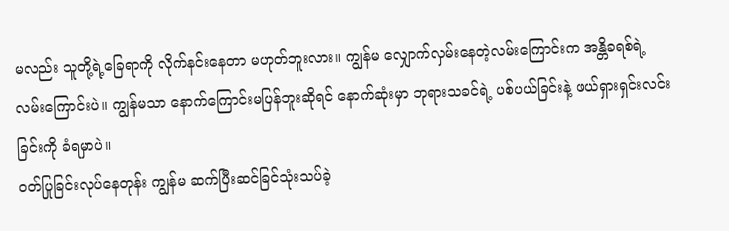မလည်း သူတို့ရဲ့ခြေရာကို လိုက်နင်းနေတာ မဟုတ်ဘူးလား။ ကျွန်မ လျှောက်လှမ်းနေတဲ့လမ်းကြောင်းက အန္တိခရစ်ရဲ့လမ်းကြောင်းပဲ။ ကျွန်မသာ နောက်ကြောင်းမပြန်ဘူးဆိုရင် နောက်ဆုံးမှာ ဘုရားသခင်ရဲ့ ပစ်ပယ်ခြင်းနဲ့ ဖယ်ရှားရှင်းလင်းခြင်းကို ခံရမှာပဲ။
ဝတ်ပြုခြင်းလုပ်နေတုန်း ကျွန်မ ဆက်ပြီးဆင်ခြင်သုံးသပ်ခဲ့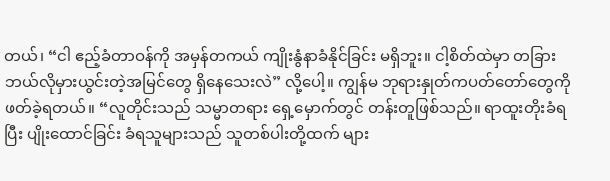တယ်၊ “ငါ ဧည့်ခံတာဝန်ကို အမှန်တကယ် ကျိုးနွံနာခံနိုင်ခြင်း မရှိဘူး။ ငါ့စိတ်ထဲမှာ တခြားဘယ်လိုမှားယွင်းတဲ့အမြင်တွေ ရှိနေသေးလဲ” လို့ပေါ့။ ကျွန်မ ဘုရားနှုတ်ကပတ်တော်တွေကို ဖတ်ခဲ့ရတယ်။ “လူတိုင်းသည် သမ္မာတရား ရှေ့မှောက်တွင် တန်းတူဖြစ်သည်။ ရာထူးတိုးခံရပြီး ပျိုးထောင်ခြင်း ခံရသူများသည် သူတစ်ပါးတို့ထက် များ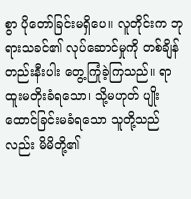စွာ ပိုတော်ခြင်းမရှိပေ။ လူတိုင်းက ဘုရားသခင်၏ လုပ်ဆောင်မှုကို တစ်ချိန်တည်းနီးပါး တွေ့ကြုံခဲ့ကြသည်။ ရာထူးမတိုးခံရသော၊ သို့မဟုတ် ပျိုးထောင်ခြင်းမခံရသော သူတို့သည်လည်း မိမိတို့၏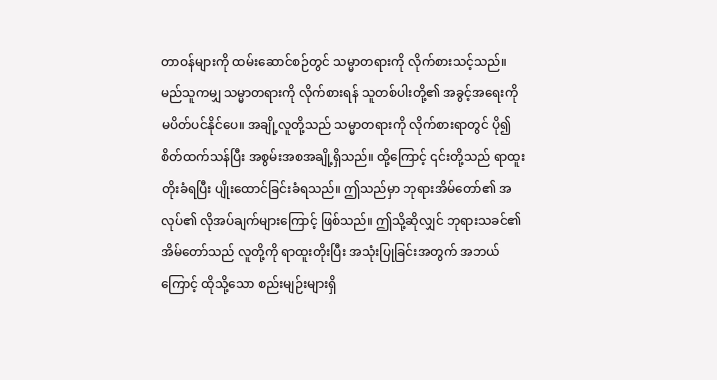တာဝန်များကို ထမ်းဆောင်စဉ်တွင် သမ္မာတရားကို လိုက်စားသင့်သည်။ မည်သူကမျှ သမ္မာတရားကို လိုက်စားရန် သူတစ်ပါးတို့၏ အခွင့်အရေးကို မပိတ်ပင်နိုင်ပေ။ အချို့လူတို့သည် သမ္မာတရားကို လိုက်စားရာတွင် ပို၍ စိတ်ထက်သန်ပြီး အစွမ်းအစအချို့ရှိသည်။ ထို့ကြောင့် ၎င်းတို့သည် ရာထူးတိုးခံရပြီး ပျိုးထောင်ခြင်းခံရသည်။ ဤသည်မှာ ဘုရားအိမ်တော်၏ အလုပ်၏ လိုအပ်ချက်များကြောင့် ဖြစ်သည်။ ဤသို့ဆိုလျှင် ဘုရားသခင်၏အိမ်တော်သည် လူတို့ကို ရာထူးတိုးပြီး အသုံးပြုခြင်းအတွက် အဘယ်ကြောင့် ထိုသို့သော စည်းမျဉ်းများရှိ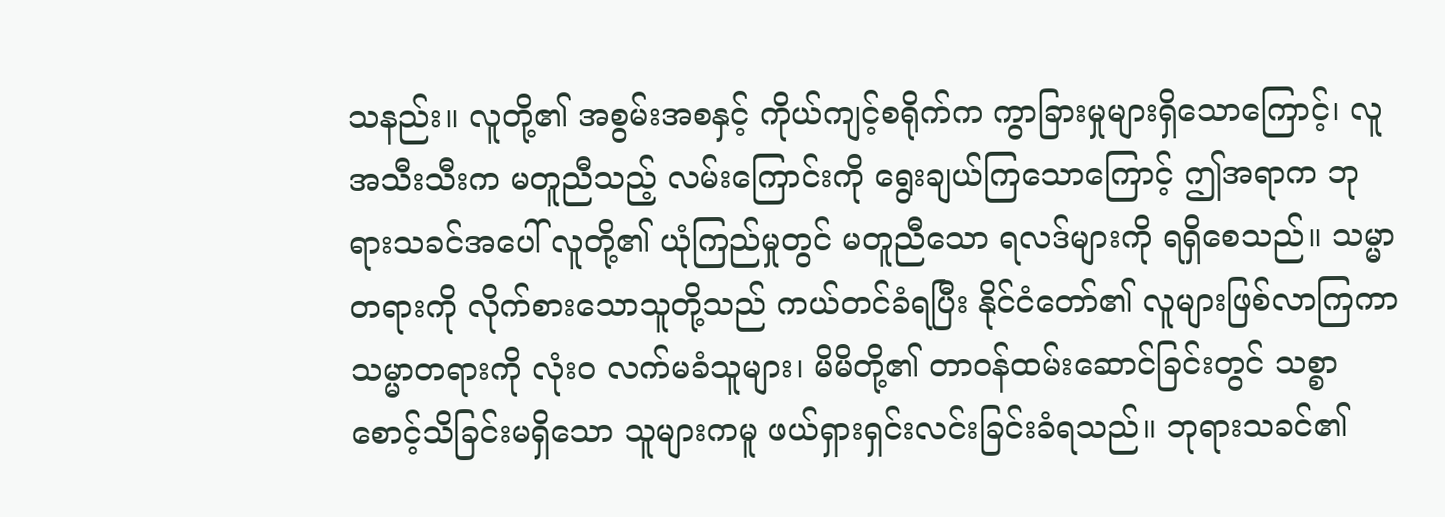သနည်း။ လူတို့၏ အစွမ်းအစနှင့် ကိုယ်ကျင့်စရိုက်က ကွာခြားမှုများရှိသောကြောင့်၊ လူအသီးသီးက မတူညီသည့် လမ်းကြောင်းကို ရွေးချယ်ကြသောကြောင့် ဤအရာက ဘုရားသခင်အပေါ် လူတို့၏ ယုံကြည်မှုတွင် မတူညီသော ရလဒ်များကို ရရှိစေသည်။ သမ္မာတရားကို လိုက်စားသောသူတို့သည် ကယ်တင်ခံရပြီး နိုင်ငံတော်၏ လူများဖြစ်လာကြကာ သမ္မာတရားကို လုံးဝ လက်မခံသူများ၊ မိမိတို့၏ တာဝန်ထမ်းဆောင်ခြင်းတွင် သစ္စာစောင့်သိခြင်းမရှိသော သူများကမူ ဖယ်ရှားရှင်းလင်းခြင်းခံရသည်။ ဘုရားသခင်၏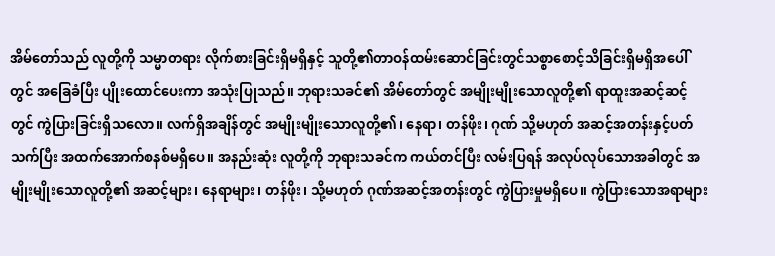အိမ်တော်သည် လူတို့ကို သမ္မာတရား လိုက်စားခြင်းရှိမရှိနှင့် သူတို့၏တာဝန်ထမ်းဆောင်ခြင်းတွင်သစ္စာစောင့်သိခြင်းရှိမရှိအပေါ်တွင် အခြေခံပြီး ပျိုးထောင်ပေးကာ အသုံးပြုသည်။ ဘုရားသခင်၏ အိမ်တော်တွင် အမျိုးမျိုးသောလူတို့၏ ရာထူးအဆင့်ဆင့်တွင် ကွဲပြားခြင်းရှိသလော။ လက်ရှိအချိန်တွင် အမျိုးမျိုးသောလူတို့၏၊ နေရာ၊ တန်ဖိုး၊ ဂုဏ် သို့မဟုတ် အဆင့်အတန်းနှင့်ပတ်သက်ပြီး အထက်အောက်စနစ်မရှိပေ။ အနည်းဆုံး လူတို့ကို ဘုရားသခင်က ကယ်တင်ပြီး လမ်းပြရန် အလုပ်လုပ်သောအခါတွင် အမျိုးမျိုးသောလူတို့၏ အဆင့်များ၊ နေရာများ၊ တန်ဖိုး၊ သို့မဟုတ် ဂုဏ်အဆင့်အတန်းတွင် ကွဲပြားမှုမရှိပေ။ ကွဲပြားသောအရာများ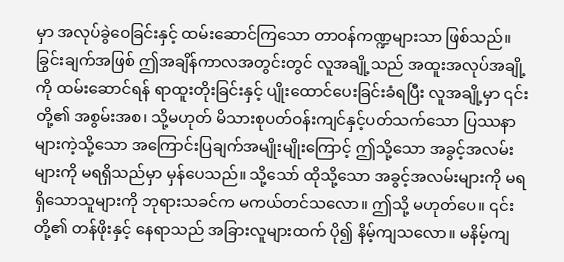မှာ အလုပ်ခွဲဝေခြင်းနှင့် ထမ်းဆောင်ကြသော တာဝန်ကဏ္ဍများသာ ဖြစ်သည်။ ခြွင်းချက်အဖြစ် ဤအချိန်ကာလအတွင်းတွင် လူအချို့သည် အထူးအလုပ်အချို့ကို ထမ်းဆောင်ရန် ရာထူးတိုးခြင်းနှင့် ပျိုးထောင်ပေးခြင်းခံရပြီး လူအချို့မှာ ၎င်းတို့၏ အစွမ်းအစ၊ သို့မဟုတ် မိသားစုပတ်ဝန်းကျင်နှင့်ပတ်သက်သော ပြဿနာများကဲ့သို့သော အကြောင်းပြချက်အမျိုးမျိုးကြောင့် ဤသို့သော အခွင့်အလမ်းများကို မရရှိသည်မှာ မှန်ပေသည်။ သို့သော် ထိုသို့သော အခွင့်အလမ်းများကို မရရှိသောသူများကို ဘုရားသခင်က မကယ်တင်သလော။ ဤသို့ မဟုတ်ပေ။ ၎င်းတို့၏ တန်ဖိုးနှင့် နေရာသည် အခြားလူများထက် ပို၍ နိမ့်ကျသလော။ မနိမ့်ကျ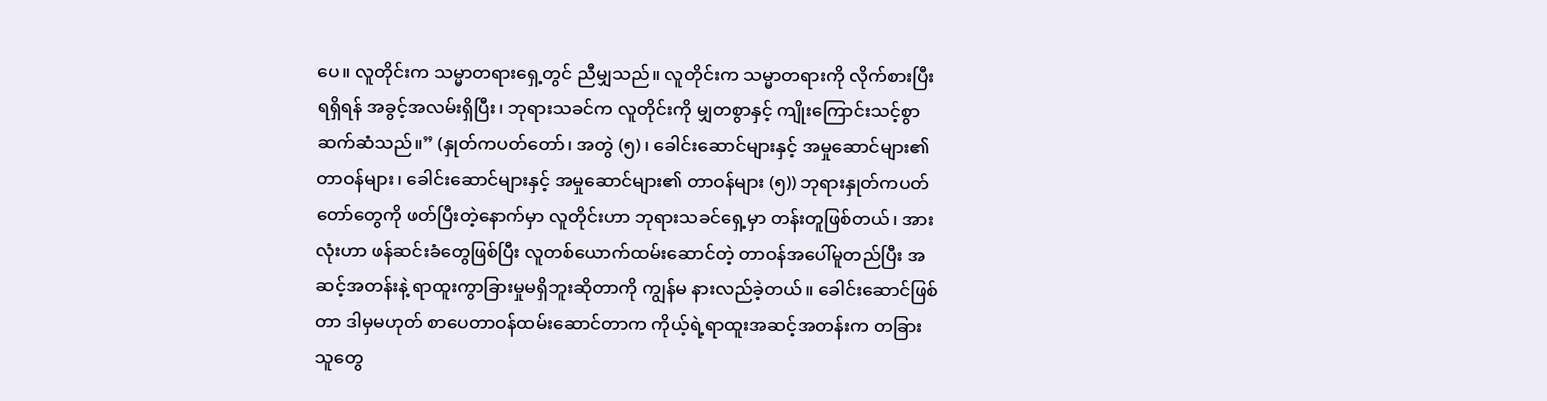ပေ။ လူတိုင်းက သမ္မာတရားရှေ့တွင် ညီမျှသည်။ လူတိုင်းက သမ္မာတရားကို လိုက်စားပြီး ရရှိရန် အခွင့်အလမ်းရှိပြီး၊ ဘုရားသခင်က လူတိုင်းကို မျှတစွာနှင့် ကျိုးကြောင်းသင့်စွာ ဆက်ဆံသည်။” (နှုတ်ကပတ်တော်၊ အတွဲ (၅)၊ ခေါင်းဆောင်များနှင့် အမှုဆောင်များ၏ တာဝန်များ၊ ခေါင်းဆောင်များနှင့် အမှုဆောင်များ၏ တာဝန်များ (၅)) ဘုရားနှုတ်ကပတ်တော်တွေကို ဖတ်ပြီးတဲ့နောက်မှာ လူတိုင်းဟာ ဘုရားသခင်ရှေ့မှာ တန်းတူဖြစ်တယ်၊ အားလုံးဟာ ဖန်ဆင်းခံတွေဖြစ်ပြီး လူတစ်ယောက်ထမ်းဆောင်တဲ့ တာဝန်အပေါ်မူတည်ပြီး အဆင့်အတန်းနဲ့ ရာထူးကွာခြားမှုမရှိဘူးဆိုတာကို ကျွန်မ နားလည်ခဲ့တယ်။ ခေါင်းဆောင်ဖြစ်တာ ဒါမှမဟုတ် စာပေတာဝန်ထမ်းဆောင်တာက ကိုယ့်ရဲ့ရာထူးအဆင့်အတန်းက တခြားသူတွေ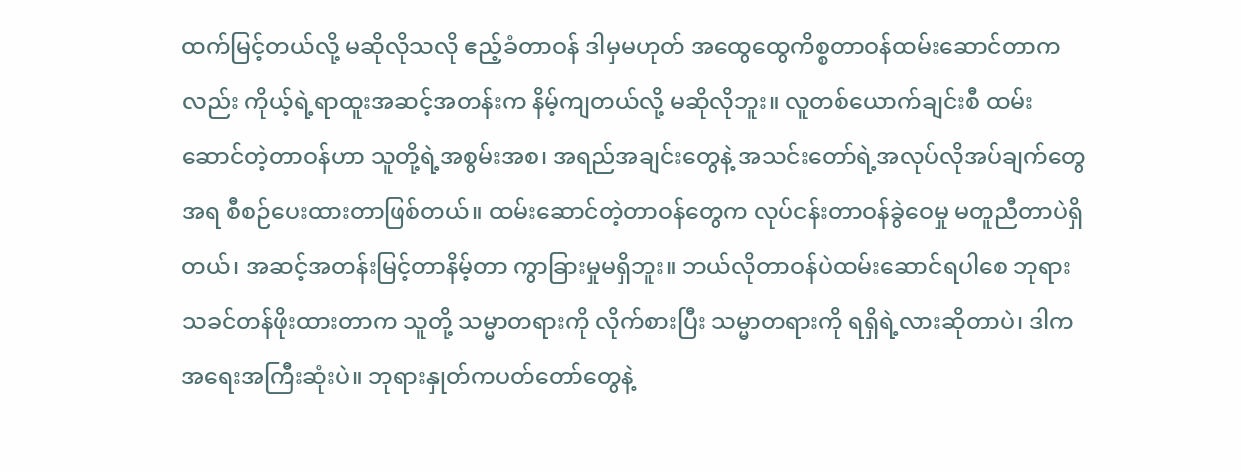ထက်မြင့်တယ်လို့ မဆိုလိုသလို ဧည့်ခံတာဝန် ဒါမှမဟုတ် အထွေထွေကိစ္စတာဝန်ထမ်းဆောင်တာကလည်း ကိုယ့်ရဲ့ရာထူးအဆင့်အတန်းက နိမ့်ကျတယ်လို့ မဆိုလိုဘူး။ လူတစ်ယောက်ချင်းစီ ထမ်းဆောင်တဲ့တာဝန်ဟာ သူတို့ရဲ့အစွမ်းအစ၊ အရည်အချင်းတွေနဲ့ အသင်းတော်ရဲ့အလုပ်လိုအပ်ချက်တွေအရ စီစဉ်ပေးထားတာဖြစ်တယ်။ ထမ်းဆောင်တဲ့တာဝန်တွေက လုပ်ငန်းတာဝန်ခွဲဝေမှု မတူညီတာပဲရှိတယ်၊ အဆင့်အတန်းမြင့်တာနိမ့်တာ ကွာခြားမှုမရှိဘူး။ ဘယ်လိုတာဝန်ပဲထမ်းဆောင်ရပါစေ ဘုရားသခင်တန်ဖိုးထားတာက သူတို့ သမ္မာတရားကို လိုက်စားပြီး သမ္မာတရားကို ရရှိရဲ့လားဆိုတာပဲ၊ ဒါက အရေးအကြီးဆုံးပဲ။ ဘုရားနှုတ်ကပတ်တော်တွေနဲ့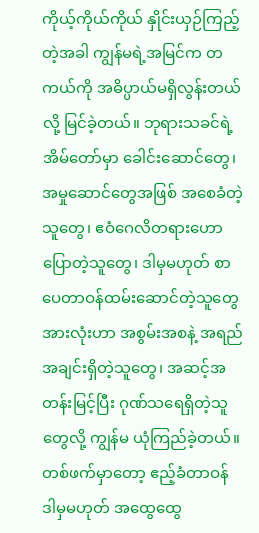ကိုယ့်ကိုယ်ကိုယ် နှိုင်းယှဉ်ကြည့်တဲ့အခါ ကျွန်မရဲ့အမြင်က တကယ်ကို အဓိပ္ပာယ်မရှိလွန်းတယ်လို့ မြင်ခဲ့တယ်။ ဘုရားသခင်ရဲ့အိမ်တော်မှာ ခေါင်းဆောင်တွေ၊ အမှုဆောင်တွေအဖြစ် အစေခံတဲ့သူတွေ၊ ဧဝံဂေလိတရားဟောပြောတဲ့သူတွေ၊ ဒါမှမဟုတ် စာပေတာဝန်ထမ်းဆောင်တဲ့သူတွေအားလုံးဟာ အစွမ်းအစနဲ့ အရည်အချင်းရှိတဲ့သူတွေ၊ အဆင့်အတန်းမြင့်ပြီး ဂုဏ်သရေရှိတဲ့သူတွေလို့ ကျွန်မ ယုံကြည်ခဲ့တယ်။ တစ်ဖက်မှာတော့ ဧည့်ခံတာဝန် ဒါမှမဟုတ် အထွေထွေ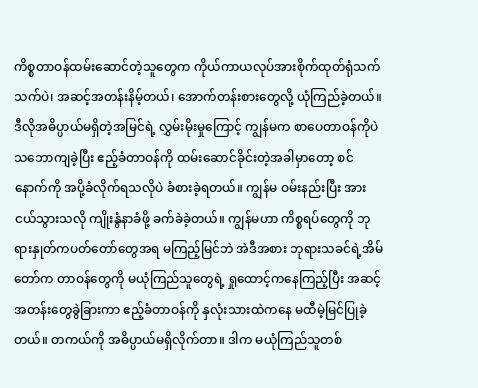ကိစ္စတာဝန်ထမ်းဆောင်တဲ့သူတွေက ကိုယ်ကာယလုပ်အားစိုက်ထုတ်ရုံသက်သက်ပဲ၊ အဆင့်အတန်းနိမ့်တယ်၊ အောက်တန်းစားတွေလို့ ယုံကြည်ခဲ့တယ်။ ဒီလိုအဓိပ္ပာယ်မရှိတဲ့အမြင်ရဲ့ လွှမ်းမိုးမှုကြောင့် ကျွန်မက စာပေတာဝန်ကိုပဲ သဘောကျခဲ့ပြီး ဧည့်ခံတာဝန်ကို ထမ်းဆောင်ခိုင်းတဲ့အခါမှာတော့ စင်နောက်ကို အပို့ခံလိုက်ရသလိုပဲ ခံစားခဲ့ရတယ်။ ကျွန်မ ဝမ်းနည်းပြီး အားငယ်သွားသလို ကျိုးနွံနာခံဖို့ ခက်ခဲခဲ့တယ်။ ကျွန်မဟာ ကိစ္စရပ်တွေကို ဘုရားနှုတ်ကပတ်တော်တွေအရ မကြည့်မြင်ဘဲ အဲဒီအစား ဘုရားသခင်ရဲ့အိမ်တော်က တာဝန်တွေကို မယုံကြည်သူတွေရဲ့ ရှုထောင့်ကနေကြည့်ပြီး အဆင့်အတန်းတွေခွဲခြားကာ ဧည့်ခံတာဝန်ကို နှလုံးသားထဲကနေ မထီမဲ့မြင်ပြုခဲ့တယ်။ တကယ်ကို အဓိပ္ပာယ်မရှိလိုက်တာ။ ဒါက မယုံကြည်သူတစ်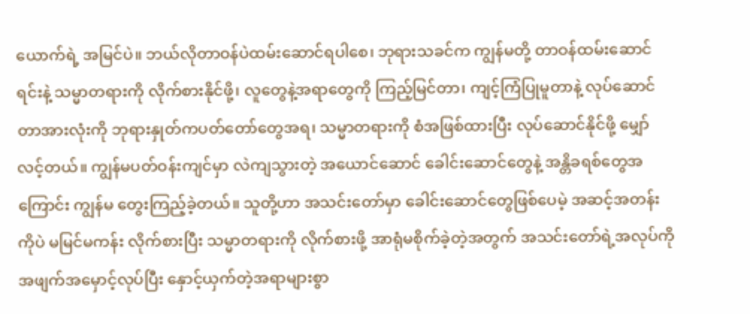ယောက်ရဲ့ အမြင်ပဲ။ ဘယ်လိုတာဝန်ပဲထမ်းဆောင်ရပါစေ၊ ဘုရားသခင်က ကျွန်မတို့ တာဝန်ထမ်းဆောင်ရင်းနဲ့ သမ္မာတရားကို လိုက်စားနိုင်ဖို့၊ လူတွေနဲ့အရာတွေကို ကြည့်မြင်တာ၊ ကျင့်ကြံပြုမူတာနဲ့ လုပ်ဆောင်တာအားလုံးကို ဘုရားနှုတ်ကပတ်တော်တွေအရ၊ သမ္မာတရားကို စံအဖြစ်ထားပြီး လုပ်ဆောင်နိုင်ဖို့ မျှော်လင့်တယ်။ ကျွန်မပတ်ဝန်းကျင်မှာ လဲကျသွားတဲ့ အယောင်ဆောင် ခေါင်းဆောင်တွေနဲ့ အန္တိခရစ်တွေအကြောင်း ကျွန်မ တွေးကြည့်ခဲ့တယ်။ သူတို့ဟာ အသင်းတော်မှာ ခေါင်းဆောင်တွေဖြစ်ပေမဲ့ အဆင့်အတန်းကိုပဲ မမြင်မကန်း လိုက်စားပြီး သမ္မာတရားကို လိုက်စားဖို့ အာရုံမစိုက်ခဲ့တဲ့အတွက် အသင်းတော်ရဲ့အလုပ်ကို အဖျက်အမှောင့်လုပ်ပြီး နှောင့်ယှက်တဲ့အရာများစွာ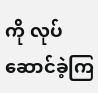ကို လုပ်ဆောင်ခဲ့ကြ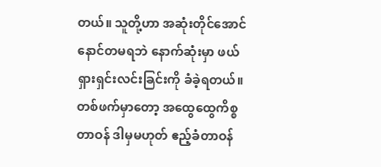တယ်။ သူတို့ဟာ အဆုံးတိုင်အောင် နောင်တမရဘဲ နောက်ဆုံးမှာ ဖယ်ရှားရှင်းလင်းခြင်းကို ခံခဲ့ရတယ်။ တစ်ဖက်မှာတော့ အထွေထွေကိစ္စတာဝန် ဒါမှမဟုတ် ဧည့်ခံတာဝန်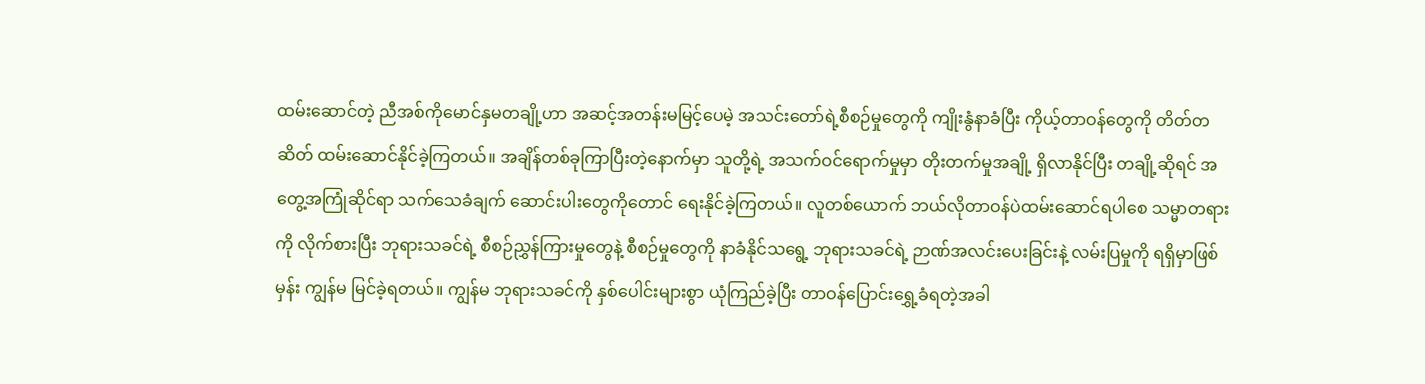ထမ်းဆောင်တဲ့ ညီအစ်ကိုမောင်နှမတချို့ဟာ အဆင့်အတန်းမမြင့်ပေမဲ့ အသင်းတော်ရဲ့စီစဉ်မှုတွေကို ကျိုးနွံနာခံပြီး ကိုယ့်တာဝန်တွေကို တိတ်တဆိတ် ထမ်းဆောင်နိုင်ခဲ့ကြတယ်။ အချိန်တစ်ခုကြာပြီးတဲ့နောက်မှာ သူတို့ရဲ့ အသက်ဝင်ရောက်မှုမှာ တိုးတက်မှုအချို့ ရှိလာနိုင်ပြီး တချို့ဆိုရင် အတွေ့အကြုံဆိုင်ရာ သက်သေခံချက် ဆောင်းပါးတွေကိုတောင် ရေးနိုင်ခဲ့ကြတယ်။ လူတစ်ယောက် ဘယ်လိုတာဝန်ပဲထမ်းဆောင်ရပါစေ သမ္မာတရားကို လိုက်စားပြီး ဘုရားသခင်ရဲ့ စီစဉ်ညွှန်ကြားမှုတွေနဲ့ စီစဉ်မှုတွေကို နာခံနိုင်သရွေ့ ဘုရားသခင်ရဲ့ ဉာဏ်အလင်းပေးခြင်းနဲ့ လမ်းပြမှုကို ရရှိမှာဖြစ်မှန်း ကျွန်မ မြင်ခဲ့ရတယ်။ ကျွန်မ ဘုရားသခင်ကို နှစ်ပေါင်းများစွာ ယုံကြည်ခဲ့ပြီး တာဝန်ပြောင်းရွှေ့ခံရတဲ့အခါ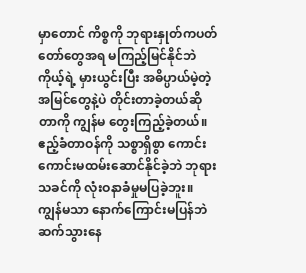မှာတောင် ကိစ္စကို ဘုရားနှုတ်ကပတ်တော်တွေအရ မကြည့်မြင်နိုင်ဘဲ ကိုယ့်ရဲ့ မှားယွင်းပြီး အဓိပ္ပာယ်မဲ့တဲ့အမြင်တွေနဲ့ပဲ တိုင်းတာခဲ့တယ်ဆိုတာကို ကျွန်မ တွေးကြည့်ခဲ့တယ်။ ဧည့်ခံတာဝန်ကို သစ္စာရှိစွာ ကောင်းကောင်းမထမ်းဆောင်နိုင်ခဲ့ဘဲ ဘုရားသခင်ကို လုံးဝနာခံမှုမပြခဲ့ဘူး။ ကျွန်မသာ နောက်ကြောင်းမပြန်ဘဲ ဆက်သွားနေ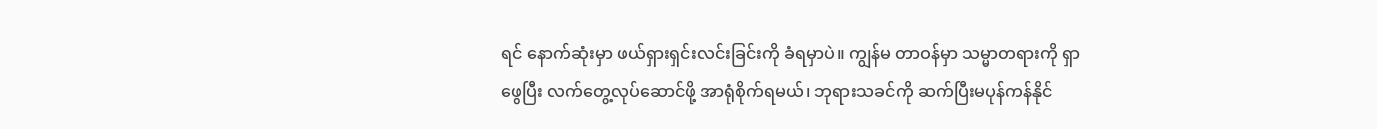ရင် နောက်ဆုံးမှာ ဖယ်ရှားရှင်းလင်းခြင်းကို ခံရမှာပဲ။ ကျွန်မ တာဝန်မှာ သမ္မာတရားကို ရှာဖွေပြီး လက်တွေ့လုပ်ဆောင်ဖို့ အာရုံစိုက်ရမယ်၊ ဘုရားသခင်ကို ဆက်ပြီးမပုန်ကန်နိုင်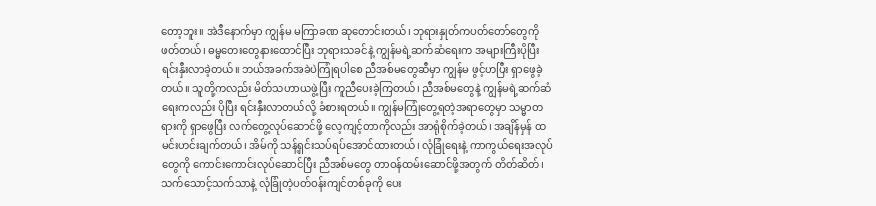တော့ဘူး။ အဲဒီနောက်မှာ ကျွန်မ မကြာခဏ ဆုတောင်းတယ်၊ ဘုရားနှုတ်ကပတ်တော်တွေကို ဖတ်တယ်၊ ဓမ္မတေးတွေနားထောင်ပြီး ဘုရားသခင်နဲ့ ကျွန်မရဲ့ဆက်ဆံရေးက အများကြီးပိုပြီး ရင်းနှီးလာခဲ့တယ်။ ဘယ်အခက်အခဲပဲကြုံရပါစေ ညီအစ်မတွေဆီမှာ ကျွန်မ ဖွင့်ဟပြီး ရှာဖွေခဲ့တယ်။ သူတို့ကလည်း မိတ်သဟာယဖွဲ့ပြီး ကူညီပေးခဲ့ကြတယ်၊ ညီအစ်မတွေနဲ့ ကျွန်မရဲ့ဆက်ဆံရေးကလည်း ပိုပြီး ရင်းနှီးလာတယ်လို့ ခံစားရတယ်။ ကျွန်မကြုံတွေ့ရတဲ့အရာတွေမှာ သမ္မာတရားကို ရှာဖွေပြီး လက်တွေ့လုပ်ဆောင်ဖို့ လေ့ကျင့်တာကိုလည်း အာရုံစိုက်ခဲ့တယ်၊ အချိန်မှန် ထမင်းဟင်းချက်တယ်၊ အိမ်ကို သန့်ရှင်းသပ်ရပ်အောင်ထားတယ်၊ လုံခြုံရေးနဲ့ ကာကွယ်ရေးအလုပ်တွေကို ကောင်းကောင်းလုပ်ဆောင်ပြီး ညီအစ်မတွေ တာဝန်ထမ်းဆောင်ဖို့အတွက် တိတ်ဆိတ်၊ သက်သောင့်သက်သာနဲ့ လုံခြုံတဲ့ပတ်ဝန်းကျင်တစ်ခုကို ပေး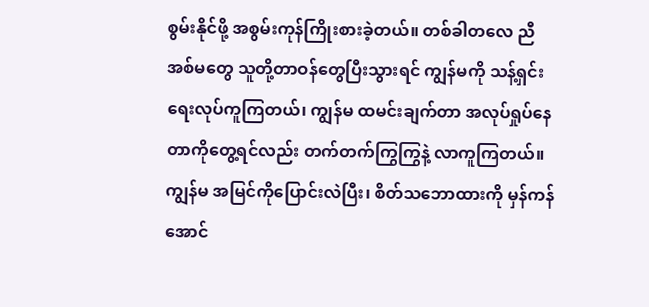စွမ်းနိုင်ဖို့ အစွမ်းကုန်ကြိုးစားခဲ့တယ်။ တစ်ခါတလေ ညီအစ်မတွေ သူတို့တာဝန်တွေပြီးသွားရင် ကျွန်မကို သန့်ရှင်းရေးလုပ်ကူကြတယ်၊ ကျွန်မ ထမင်းချက်တာ အလုပ်ရှုပ်နေတာကိုတွေ့ရင်လည်း တက်တက်ကြွကြွနဲ့ လာကူကြတယ်။ ကျွန်မ အမြင်ကိုပြောင်းလဲပြီး၊ စိတ်သဘောထားကို မှန်ကန်အောင်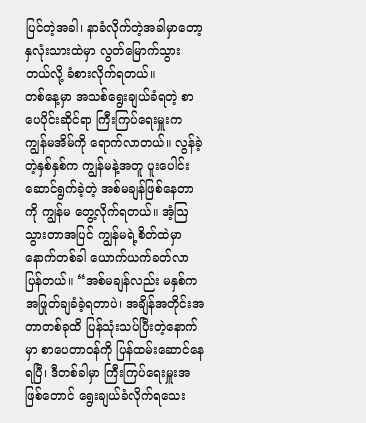ပြင်တဲ့အခါ၊ နာခံလိုက်တဲ့အခါမှာတော့ နှလုံးသားထဲမှာ လွတ်မြောက်သွားတယ်လို့ ခံစားလိုက်ရတယ်။
တစ်နေ့မှာ အသစ်ရွေးချယ်ခံရတဲ့ စာပေပိုင်းဆိုင်ရာ ကြီးကြပ်ရေးမှူးက ကျွန်မအိမ်ကို ရောက်လာတယ်။ လွန်ခဲ့တဲ့နှစ်နှစ်က ကျွန်မနဲ့အတူ ပူးပေါင်းဆောင်ရွက်ခဲ့တဲ့ အစ်မချန်ဖြစ်နေတာကို ကျွန်မ တွေ့လိုက်ရတယ်။ အံ့ဩသွားတာအပြင် ကျွန်မရဲ့စိတ်ထဲမှာ နောက်တစ်ခါ ယောက်ယက်ခတ်လာပြန်တယ်။ “အစ်မချန်လည်း မနှစ်က အဖြုတ်ချခံခဲ့ရတာပဲ၊ အချိန်အတိုင်းအတာတစ်ခုထိ ပြန်သုံးသပ်ပြီးတဲ့နောက်မှာ စာပေတာဝန်ကို ပြန်ထမ်းဆောင်နေရပြီ၊ ဒီတစ်ခါမှာ ကြီးကြပ်ရေးမှူးအဖြစ်တောင် ရွေးချယ်ခံလိုက်ရသေး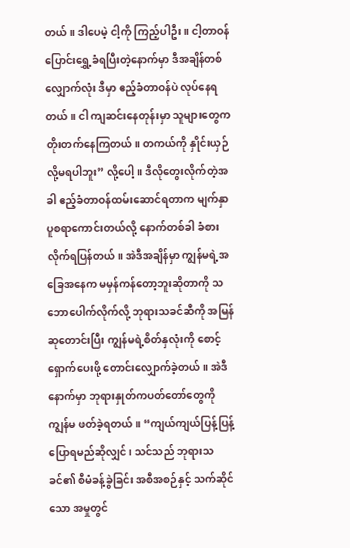တယ်။ ဒါပေမဲ့ ငါ့ကို ကြည့်ပါဦး။ ငါ့တာဝန်ပြောင်းရွှေ့ခံရပြီးတဲ့နောက်မှာ ဒီအချိန်တစ်လျှောက်လုံး ဒီမှာ ဧည့်ခံတာဝန်ပဲ လုပ်နေရတယ်။ ငါ ကျဆင်းနေတုန်းမှာ သူများတွေက တိုးတက်နေကြတယ်။ တကယ်ကို နှိုင်းယှဉ်လို့မရပါဘူး” လို့ပေါ့။ ဒီလိုတွေးလိုက်တဲ့အခါ ဧည့်ခံတာဝန်ထမ်းဆောင်ရတာက မျက်နှာပူစရာကောင်းတယ်လို့ နောက်တစ်ခါ ခံစားလိုက်ရပြန်တယ်။ အဲဒီအချိန်မှာ ကျွန်မရဲ့အခြေအနေက မမှန်ကန်တော့ဘူးဆိုတာကို သဘောပေါက်လိုက်လို့ ဘုရားသခင်ဆီကို အမြန်ဆုတောင်းပြီး ကျွန်မရဲ့စိတ်နှလုံးကို စောင့်ရှောက်ပေးဖို့ တောင်းလျှောက်ခဲ့တယ်။ အဲဒီနောက်မှာ ဘုရားနှုတ်ကပတ်တော်တွေကို ကျွန်မ ဖတ်ခဲ့ရတယ်။ “ကျယ်ကျယ်ပြန့်ပြန့် ပြောရမည်ဆိုလျှင်၊ သင်သည် ဘုရားသခင်၏ စီမံခန့်ခွဲခြင်း အစီအစဉ်နှင့် သက်ဆိုင်သော အမှုတွင်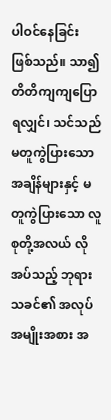ပါဝင်နေခြင်း ဖြစ်သည်။ သာ၍ တိတိကျကျပြောရလျှင်၊ သင်သည် မတူကွဲပြားသော အချိန်များနှင့် မတူကွဲပြားသော လူစုတို့အလယ် လိုအပ်သည့် ဘုရားသခင်၏ အလုပ်အမျိုးအစား အ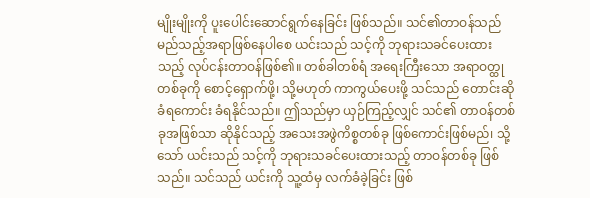မျိုးမျိုးကို ပူးပေါင်းဆောင်ရွက်နေခြင်း ဖြစ်သည်။ သင်၏တာဝန်သည် မည်သည့်အရာဖြစ်နေပါစေ ယင်းသည် သင့်ကို ဘုရားသခင်ပေးထားသည့် လုပ်ငန်းတာဝန်ဖြစ်၏။ တစ်ခါတစ်ရံ အရေးကြီးသော အရာဝတ္ထုတစ်ခုကို စောင့်ရှောက်ဖို့၊ သို့မဟုတ် ကာကွယ်ပေးဖို့ သင်သည် တောင်းဆိုခံရကောင်း ခံရနိုင်သည်။ ဤသည်မှာ ယှဉ်ကြည့်လျှင် သင်၏ တာဝန်တစ်ခုအဖြစ်သာ ဆိုနိုင်သည့် အသေးအဖွဲကိစ္စတစ်ခု ဖြစ်ကောင်းဖြစ်မည်၊ သို့သော် ယင်းသည် သင့်ကို ဘုရားသခင်ပေးထားသည့် တာဝန်တစ်ခု ဖြစ်သည်။ သင်သည် ယင်းကို သူ့ထံမှ လက်ခံခဲ့ခြင်း ဖြစ်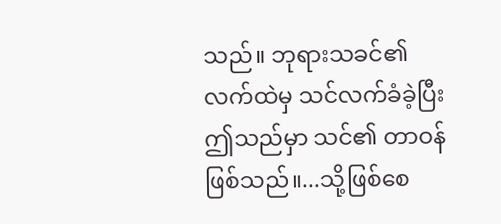သည်။ ဘုရားသခင်၏ လက်ထဲမှ သင်လက်ခံခဲ့ပြီး ဤသည်မှာ သင်၏ တာဝန်ဖြစ်သည်။...သို့ဖြစ်စေ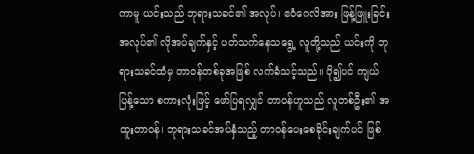ကာမူ ယင်းသည် ဘုရားသခင်၏ အလုပ်၊ ဧဝံဂေလိအား ဖြန့်ဖြူးခြင်းအလုပ်၏ လိုအပ်ချက်နှင့် ပတ်သက်နေသရွေ့ လူတို့သည် ယင်းကို ဘုရားသခင်ထံမှ တာဝန်တစ်ခုအဖြစ် လက်ခံသင့်သည်။ ပို၍ပင် ကျယ်ပြန့်သော စကားလုံးဖြင့် ဖော်ပြရလျှင် တာဝန်ဟူသည် လူတစ်ဦး၏ အထူးတာဝန်၊ ဘုရားသခင်အပ်နှံသည့် တာဝန်ပေးစေခိုင်းချက်ပင် ဖြစ်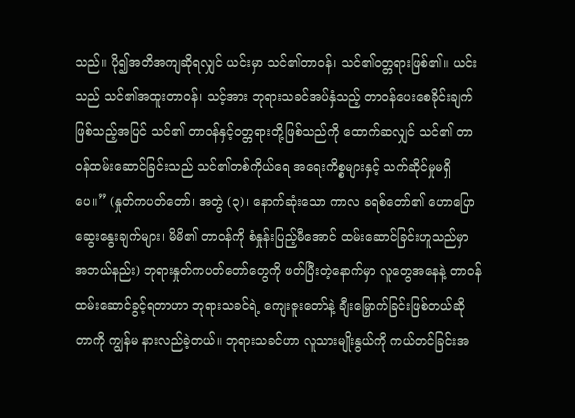သည်။ ပို၍အတိအကျဆိုရလျှင် ယင်းမှာ သင်၏တာဝန်၊ သင်၏ဝတ္တရားဖြစ်၏။ ယင်းသည် သင်၏အထူးတာဝန်၊ သင့်အား ဘုရားသခင်အပ်နှံသည့် တာဝန်ပေးစေခိုင်းချက် ဖြစ်သည့်အပြင် သင်၏ တာဝန်နှင့်ဝတ္တရားတို့ဖြစ်သည်ကို ထောက်ဆလျှင် သင်၏ တာဝန်ထမ်းဆောင်ခြင်းသည် သင်၏တစ်ကိုယ်ရေ အရေးကိစ္စများနှင့် သက်ဆိုင်မှုမရှိပေ။” (နှုတ်ကပတ်တော်၊ အတွဲ (၃)၊ နောက်ဆုံးသော ကာလ ခရစ်တော်၏ ဟောပြောဆွေးနွေးချက်များ၊ မိမိ၏ တာဝန်ကို စံနှုန်းပြည့်မီအောင် ထမ်းဆောင်ခြင်းဟူသည်မှာ အဘယ်နည်း) ဘုရားနှုတ်ကပတ်တော်တွေကို ဖတ်ပြီးတဲ့နောက်မှာ လူတွေအနေနဲ့ တာဝန်ထမ်းဆောင်ခွင့်ရတာဟာ ဘုရားသခင်ရဲ့ ကျေးဇူးတော်နဲ့ ချီးမြှောက်ခြင်းဖြစ်တယ်ဆိုတာကို ကျွန်မ နားလည်ခဲ့တယ်။ ဘုရားသခင်ဟာ လူသားမျိုးနွယ်ကို ကယ်တင်ခြင်းအ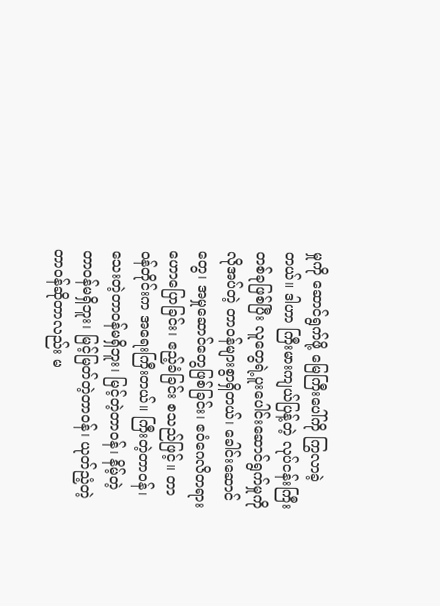မှုကို ဆောင်ရွက်ဖို့ မြေကြီးပေါ်ကို ကြွလာခဲ့တယ်။ ဒါဟာ ကြီးမားကျယ်ပြန့်တဲ့ လုပ်ငန်းကြီးတစ်ခုဖြစ်ပြီး လူတွေရဲ့ပူးပေါင်းဆောင်ရွက်မှုကို လိုအပ်တဲ့ တာဝန်များစွာရှိတယ်၊ ခေါင်းဆောင်တွေ၊ အမှုဆောင်တွေဖြစ်ခြင်း၊ ဧဝံဂေလိတရားဟောပြောခြင်း၊ ဧည့်ခံခြင်း စသည်ဖြင့်။ တာဝန်တိုင်းက အရေးကြီးတယ်။ ကြီးတဲ့တာဝန်၊ သေးတဲ့တာဝန်မရှိဘူး၊ မြင့်တဲ့တာဝန်၊ နိမ့်တဲ့တာဝန်မရှိဘူး၊ မြင့်မြတ်တဲ့တာဝန်၊ ယုတ်ညံ့တဲ့တာဝန်ဆိုတာလည်း မ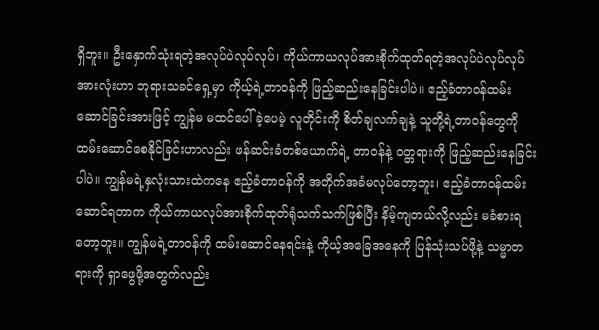ရှိဘူး။ ဦးနှောက်သုံးရတဲ့အလုပ်ပဲလုပ်လုပ်၊ ကိုယ်ကာယလုပ်အားစိုက်ထုတ်ရတဲ့အလုပ်ပဲလုပ်လုပ် အားလုံးဟာ ဘုရားသခင်ရှေ့မှာ ကိုယ့်ရဲ့တာဝန်ကို ဖြည့်ဆည်းနေခြင်းပါပဲ။ ဧည့်ခံတာဝန်ထမ်းဆောင်ခြင်းအားဖြင့် ကျွန်မ မထင်ပေါ်ခဲ့ပေမဲ့ လူတိုင်းကို စိတ်ချလက်ချနဲ့ သူတို့ရဲ့တာဝန်တွေကို ထမ်းဆောင်စေနိုင်ခြင်းဟာလည်း ဖန်ဆင်းခံတစ်ယောက်ရဲ့ တာဝန်နဲ့ ဝတ္တရားကို ဖြည့်ဆည်းနေခြင်းပါပဲ။ ကျွန်မရဲ့နှလုံးသားထဲကနေ ဧည့်ခံတာဝန်ကို အတိုက်အခံမလုပ်တော့ဘူး၊ ဧည့်ခံတာဝန်ထမ်းဆောင်ရတာက ကိုယ်ကာယလုပ်အားစိုက်ထုတ်ရုံသက်သက်ဖြစ်ပြီး နိမ့်ကျတယ်လို့လည်း မခံစားရတော့ဘူး။ ကျွန်မရဲ့တာဝန်ကို ထမ်းဆောင်နေရင်းနဲ့ ကိုယ့်အခြေအနေကို ပြန်သုံးသပ်ဖို့နဲ့ သမ္မာတရားကို ရှာဖွေဖို့အတွက်လည်း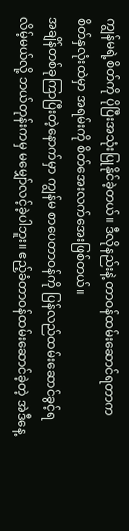ကျွန်မရဲ့စိတ်ကို ပိုပြီးအသုံးပြုနိုင်ခဲ့တယ်။ ဒီလိုနည်းနဲ့ တာဝန်ထမ်းဆောင်ရတာက စိတ်နှလုံးထဲမှာ အရမ်းကို စိတ်အေးလက်အေးဖြစ်တယ်။
အချိန်တစ်ခုကြာပြီးတဲ့နောက်မှာ ကျွန်မ စာပေတာဝန်ကို ပြန်လည်ထမ်းဆောင်ခွင့်ရလိမ့်မယ်လို့ ဘယ်တုန်းကမှ မမျှော်လင့်ခဲ့ပါဘူး။ ဧည့်ခံတာဝန်ထမ်းဆောင်ခဲ့တဲ့ အဲဒီနေ့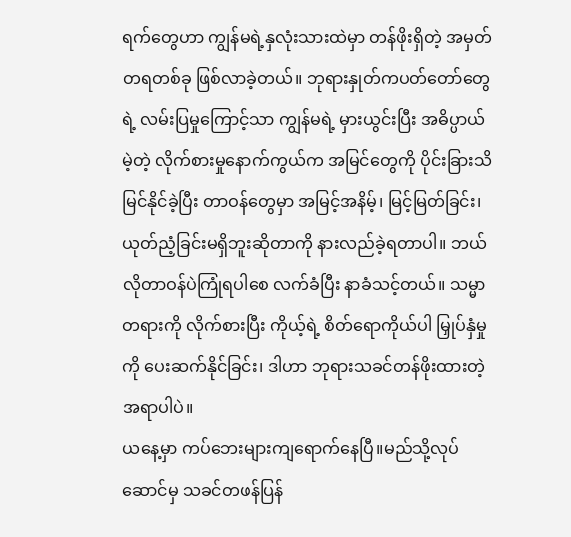ရက်တွေဟာ ကျွန်မရဲ့နှလုံးသားထဲမှာ တန်ဖိုးရှိတဲ့ အမှတ်တရတစ်ခု ဖြစ်လာခဲ့တယ်။ ဘုရားနှုတ်ကပတ်တော်တွေရဲ့ လမ်းပြမှုကြောင့်သာ ကျွန်မရဲ့ မှားယွင်းပြီး အဓိပ္ပာယ်မဲ့တဲ့ လိုက်စားမှုနောက်ကွယ်က အမြင်တွေကို ပိုင်းခြားသိမြင်နိုင်ခဲ့ပြီး တာဝန်တွေမှာ အမြင့်အနိမ့်၊ မြင့်မြတ်ခြင်း၊ ယုတ်ညံ့ခြင်းမရှိဘူးဆိုတာကို နားလည်ခဲ့ရတာပါ။ ဘယ်လိုတာဝန်ပဲကြုံရပါစေ လက်ခံပြီး နာခံသင့်တယ်။ သမ္မာတရားကို လိုက်စားပြီး ကိုယ့်ရဲ့ စိတ်ရောကိုယ်ပါ မြှုပ်နှံမှုကို ပေးဆက်နိုင်ခြင်း၊ ဒါဟာ ဘုရားသခင်တန်ဖိုးထားတဲ့အရာပါပဲ။
ယနေ့မှာ ကပ်ဘေးများကျရောက်နေပြီ။မည်သို့လုပ်ဆောင်မှ သခင်တဖန်ပြန်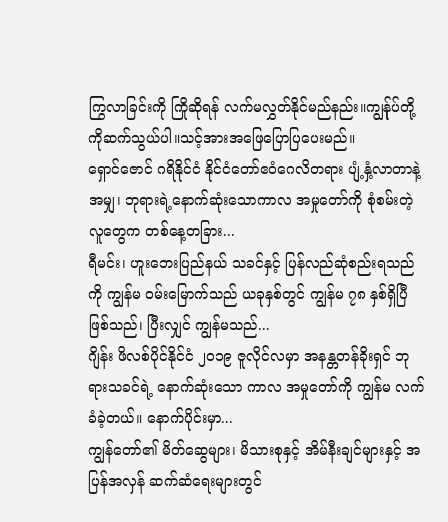ကြွလာခြင်းကို ကြိုဆိုရန် လက်မလွှတ်နိုင်မည်နည်း။ကျွန်ုပ်တို့ကိုဆက်သွယ်ပါ။သင့်အားအဖြေပြောပြပေးမည်။
ရှောင်ဇောင် ဂရိနိုင်ငံ နိုင်ငံတော်ဧဝံဂေလိတရား ပျံ့နှံ့လာတာနဲ့အမျှ၊ ဘုရားရဲ့နောက်ဆုံးသောကာလ အမှုတော်ကို စုံစမ်းတဲ့လူတွေက တစ်နေ့တခြား...
ရီမင်း၊ ဟူးဘေးပြည်နယ် သခင်နှင့် ပြန်လည်ဆုံစည်းရသည်ကို ကျွန်မ ဝမ်းမြောက်သည် ယခုနှစ်တွင် ကျွန်မ ၇၈ နှစ်ရှိပြီ ဖြစ်သည်၊ ပြီးလျှင် ကျွန်မသည်...
ဂျိန်း ဖိလစ်ပိုင်နိုင်ငံ ၂၀၁၉ ဇူလိုင်လမှာ အနန္တတန်ခိုးရှင် ဘုရားသခင်ရဲ့ နောက်ဆုံးသော ကာလ အမှုတော်ကို ကျွန်မ လက်ခံခဲ့တယ်။ နောက်ပိုင်းမှာ...
ကျွန်တော်၏ မိတ်ဆွေများ၊ မိသားစုနှင့် အိမ်နီးချင်များနှင့် အပြန်အလှန် ဆက်ဆံရေးများတွင်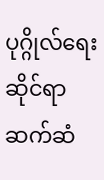ပုဂ္ဂိုလ်ရေးဆိုင်ရာ ဆက်ဆံ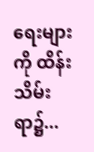ရေးများကို ထိန်းသိမ်းရာ၌...